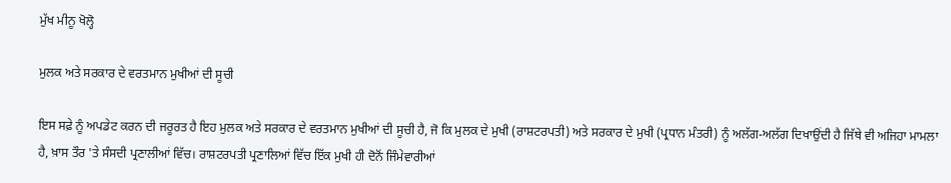ਮੁੱਖ ਮੀਨੂ ਖੋਲ੍ਹੋ

ਮੁਲਕ ਅਤੇ ਸਰਕਾਰ ਦੇ ਵਰਤਮਾਨ ਮੁਖੀਆਂ ਦੀ ਸੂਚੀ

ਇਸ ਸਫ਼ੇ ਨੂੰ ਅਪਡੇਟ ਕਰਨ ਦੀ ਜਰੂਰਤ ਹੈ ਇਹ ਮੁਲਕ ਅਤੇ ਸਰਕਾਰ ਦੇ ਵਰਤਮਾਨ ਮੁਖੀਆਂ ਦੀ ਸੂਚੀ ਹੈ, ਜੋ ਕਿ ਮੁਲਕ ਦੇ ਮੁਖੀ (ਰਾਸ਼ਟਰਪਤੀ) ਅਤੇ ਸਰਕਾਰ ਦੇ ਮੁਖੀ (ਪ੍ਰਧਾਨ ਮੰਤਰੀ) ਨੂੰ ਅਲੱਗ-ਅਲੱਗ ਦਿਖਾਉਂਦੀ ਹੈ ਜਿੱਥੇ ਵੀ ਅਜਿਹਾ ਮਾਮਲਾ ਹੈ, ਖ਼ਾਸ ਤੌਰ 'ਤੇ ਸੰਸਦੀ ਪ੍ਰਣਾਲੀਆਂ ਵਿੱਚ। ਰਾਸ਼ਟਰਪਤੀ ਪ੍ਰਣਾਲਿਆਂ ਵਿੱਚ ਇੱਕ ਮੁਖੀ ਹੀ ਦੋਨੋਂ ਜਿੰਮੇਵਾਰੀਆਂ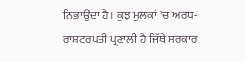ਨਿਭਾਉਂਦਾ ਹੈ। ਕੁਝ ਮੁਲਕਾਂ 'ਚ ਅਰਧ-ਰਾਸ਼ਟਰਪਤੀ ਪ੍ਰਣਾਲੀ ਹੈ ਜਿੱਥੇ ਸਰਕਾਰ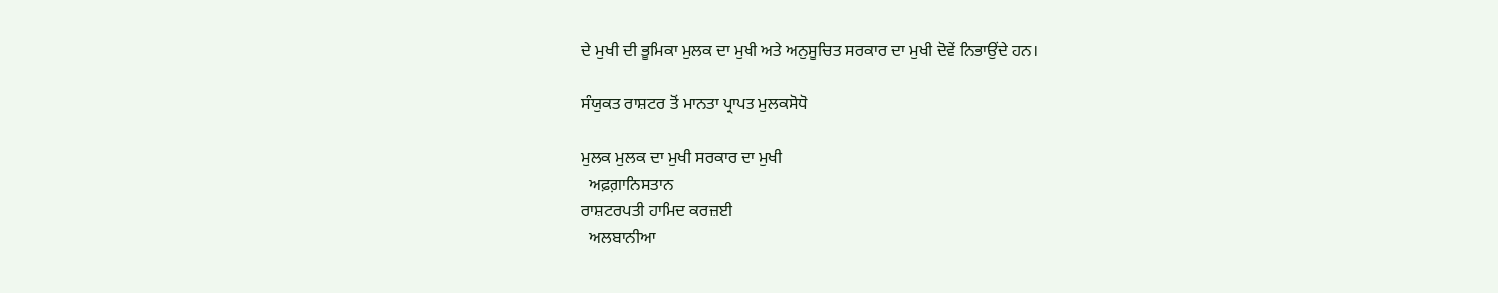ਦੇ ਮੁਖੀ ਦੀ ਭੂਮਿਕਾ ਮੁਲਕ ਦਾ ਮੁਖੀ ਅਤੇ ਅਨੁਸੂਚਿਤ ਸਰਕਾਰ ਦਾ ਮੁਖੀ ਦੋਵੇਂ ਨਿਭਾਉਂਦੇ ਹਨ।

ਸੰਯੁਕਤ ਰਾਸ਼ਟਰ ਤੋਂ ਮਾਨਤਾ ਪ੍ਰਾਪਤ ਮੁਲਕਸੋਧੋ

ਮੁਲਕ ਮੁਲਕ ਦਾ ਮੁਖੀ ਸਰਕਾਰ ਦਾ ਮੁਖੀ
  ਅਫ਼ਗ਼ਾਨਿਸਤਾਨ
ਰਾਸ਼ਟਰਪਤੀ ਹਾਮਿਦ ਕਰਜ਼ਈ
  ਅਲਬਾਨੀਆ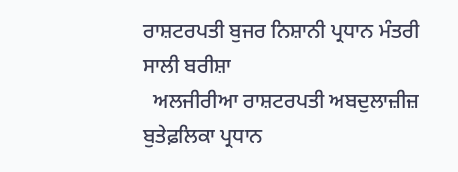ਰਾਸ਼ਟਰਪਤੀ ਬੁਜਰ ਨਿਸ਼ਾਨੀ ਪ੍ਰਧਾਨ ਮੰਤਰੀ ਸਾਲੀ ਬਰੀਸ਼ਾ
  ਅਲਜੀਰੀਆ ਰਾਸ਼ਟਰਪਤੀ ਅਬਦੁਲਾਜ਼ੀਜ਼ ਬੁਤੇਫ਼ਲਿਕਾ ਪ੍ਰਧਾਨ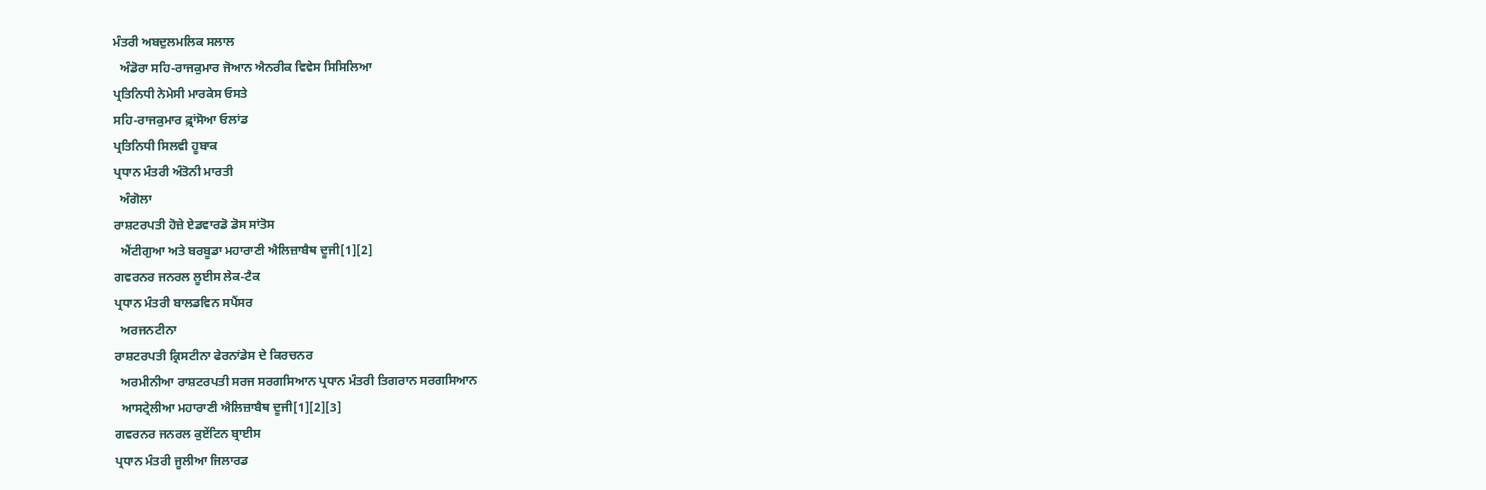ਮੰਤਰੀ ਅਬਦੁਲਮਲਿਕ ਸਲਾਲ
  ਅੰਡੋਰਾ ਸਹਿ-ਰਾਜਕੁਮਾਰ ਜੋਆਨ ਐਨਰੀਕ ਵਿਵੇਸ ਸਿਸਿਲਿਆ
ਪ੍ਰਤਿਨਿਧੀ ਨੇਮੇਸੀ ਮਾਰਕੇਸ ਓਸਤੇ
ਸਹਿ-ਰਾਜਕੁਮਾਰ ਫ਼੍ਰਾਂਸੋਆ ਓਲਾਂਡ
ਪ੍ਰਤਿਨਿਧੀ ਸਿਲਵੀ ਹੂਬਾਕ
ਪ੍ਰਧਾਨ ਮੰਤਰੀ ਅੰਤੋਨੀ ਮਾਰਤੀ
  ਅੰਗੋਲਾ
ਰਾਸ਼ਟਰਪਤੀ ਹੋਜ਼ੇ ਏਡਵਾਰਡੋ ਡੋਸ ਸਾਂਤੋਸ
  ਐਂਟੀਗੁਆ ਅਤੇ ਬਰਬੂਡਾ ਮਹਾਰਾਣੀ ਐਲਿਜ਼ਾਬੈਥ ਦੂਜੀ[1][2]
ਗਵਰਨਰ ਜਨਰਲ ਲੂਈਸ ਲੇਕ-ਟੈਕ
ਪ੍ਰਧਾਨ ਮੰਤਰੀ ਬਾਲਡਵਿਨ ਸਪੈਂਸਰ
  ਅਰਜਨਟੀਨਾ
ਰਾਸ਼ਟਰਪਤੀ ਕ੍ਰਿਸਟੀਨਾ ਫੇਰਨਾਂਡੇਸ ਦੇ ਕਿਰਚਨਰ
  ਅਰਮੀਨੀਆ ਰਾਸ਼ਟਰਪਤੀ ਸਰਜ ਸਰਗਸਿਆਨ ਪ੍ਰਧਾਨ ਮੰਤਰੀ ਤਿਗਰਾਨ ਸਰਗਸਿਆਨ
  ਆਸਟ੍ਰੇਲੀਆ ਮਹਾਰਾਣੀ ਐਲਿਜ਼ਾਬੈਥ ਦੂਜੀ[1][2][3]
ਗਵਰਨਰ ਜਨਰਲ ਕੁਏਂਟਿਨ ਬ੍ਰਾਈਸ
ਪ੍ਰਧਾਨ ਮੰਤਰੀ ਜੂਲੀਆ ਜਿਲਾਰਡ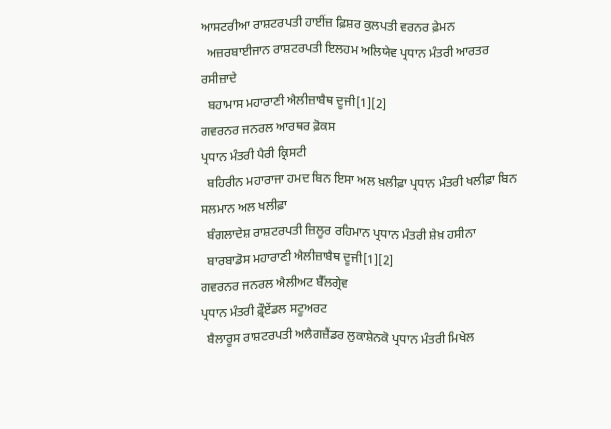ਆਸਟਰੀਆ ਰਾਸ਼ਟਰਪਤੀ ਹਾਈਂਜ਼ ਫ਼ਿਸ਼ਰ ਕੁਲਪਤੀ ਵਰਨਰ ਫ਼ੇਮਨ
  ਅਜ਼ਰਬਾਈਜਾਨ ਰਾਸ਼ਟਰਪਤੀ ਇਲਹਮ ਅਲਿਯੇਵ ਪ੍ਰਧਾਨ ਮੰਤਰੀ ਆਰਤਰ ਰਸੀਜ਼ਾਦੇ
  ਬਹਾਮਾਸ ਮਹਾਰਾਣੀ ਐਲੀਜ਼ਾਬੈਥ ਦੂਜੀ[1][2]
ਗਵਰਨਰ ਜਨਰਲ ਆਰਥਰ ਫ਼ੋਕਸ
ਪ੍ਰਧਾਨ ਮੰਤਰੀ ਪੈਰੀ ਕ੍ਰਿਸਟੀ
  ਬਹਿਰੀਨ ਮਹਾਰਾਜਾ ਹਮਦ ਬਿਨ ਇਸਾ ਅਲ ਖ਼ਲੀਫ਼ਾ ਪ੍ਰਧਾਨ ਮੰਤਰੀ ਖਲੀਫ਼ਾ ਬਿਨ ਸਲਮਾਨ ਅਲ ਖਲੀਫ਼ਾ
  ਬੰਗਲਾਦੇਸ਼ ਰਾਸ਼ਟਰਪਤੀ ਜ਼ਿਲੂਰ ਰਹਿਮਾਨ ਪ੍ਰਧਾਨ ਮੰਤਰੀ ਸ਼ੇਖ਼ ਹਸੀਨਾ
  ਬਾਰਬਾਡੋਸ ਮਹਾਰਾਣੀ ਐਲੀਜ਼ਾਬੈਥ ਦੂਜੀ[1][2]
ਗਵਰਨਰ ਜਨਰਲ ਐਲੀਅਟ ਬੈੱਲਗ੍ਰੇਵ
ਪ੍ਰਧਾਨ ਮੰਤਰੀ ਫ਼੍ਰੌਏਂਡਲ ਸਟੂਅਰਟ
  ਬੈਲਾਰੂਸ ਰਾਸ਼ਟਰਪਤੀ ਅਲੈਗਜ਼ੈਂਡਰ ਲੁਕਾਸ਼ੇਨਕੋ ਪ੍ਰਧਾਨ ਮੰਤਰੀ ਮਿਖੇਲ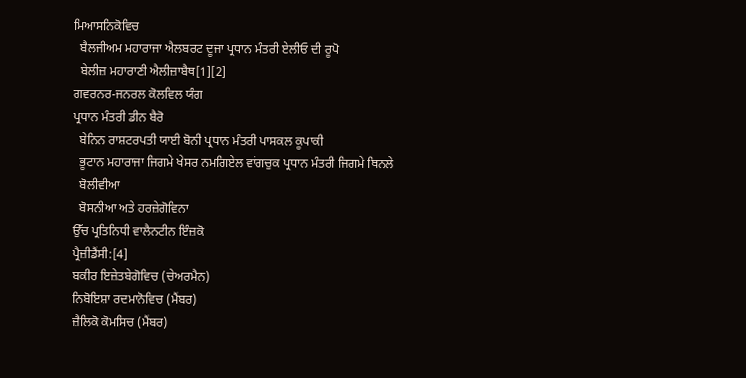ਮਿਆਸਨਿਕੋਵਿਚ
  ਬੈਲਜੀਅਮ ਮਹਾਰਾਜਾ ਐਲਬਰਟ ਦੂਜਾ ਪ੍ਰਧਾਨ ਮੰਤਰੀ ਏਲੀਓ ਦੀ ਰੂਪੋ
  ਬੇਲੀਜ਼ ਮਹਾਰਾਣੀ ਐਲੀਜ਼ਾਬੈਥ[1][2]
ਗਵਰਨਰ-ਜਨਰਲ ਕੋਲਵਿਲ ਯੰਗ
ਪ੍ਰਧਾਨ ਮੰਤਰੀ ਡੀਨ ਬੈਰੋ
  ਬੇਨਿਨ ਰਾਸ਼ਟਰਪਤੀ ਯਾਈ ਬੋਨੀ ਪ੍ਰਧਾਨ ਮੰਤਰੀ ਪਾਸਕਲ ਕੂਪਾਕੀ
  ਭੂਟਾਨ ਮਹਾਰਾਜਾ ਜਿਗਮੇ ਖੇਸਰ ਨਮਗਿਏਲ ਵਾਂਗਚੁਕ ਪ੍ਰਧਾਨ ਮੰਤਰੀ ਜਿਗਮੇ ਥਿਨਲੇ
  ਬੋਲੀਵੀਆ
  ਬੋਸਨੀਆ ਅਤੇ ਹਰਜ਼ੇਗੋਵਿਨਾ
ਉੱਚ ਪ੍ਰਤਿਨਿਧੀ ਵਾਲੈਨਟੀਨ ਇੰਜ਼ਕੋ
ਪ੍ਰੈਜ਼ੀਡੈਂਸੀ:[4]
ਬਕੀਰ ਇਜ਼ੇਤਬੇਗੋਵਿਚ (ਚੇਅਰਮੈਨ)
ਨਿਬੋਇਸ਼ਾ ਰਦਮਾਨੋਵਿਚ (ਮੈਂਬਰ)
ਜ਼ੈਲਿਕੋ ਕੋਮਸਿਚ (ਮੈਂਬਰ)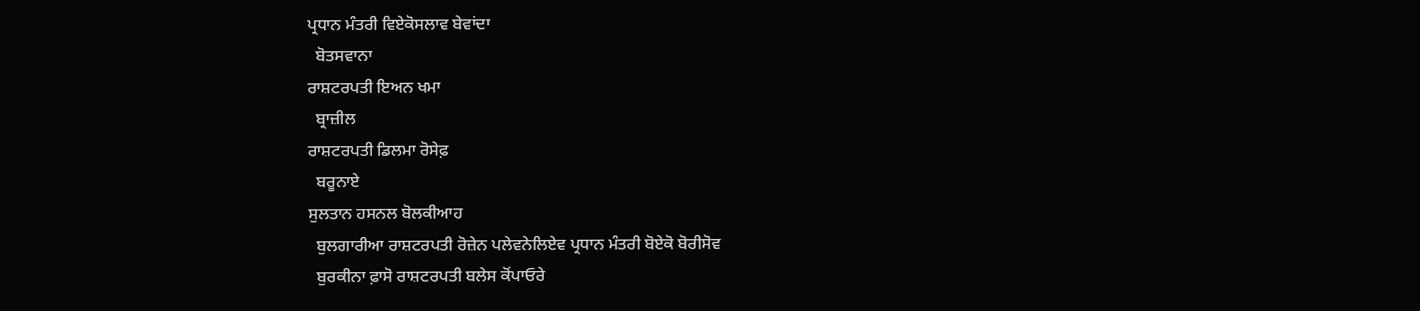ਪ੍ਰਧਾਨ ਮੰਤਰੀ ਵਿਏਕੋਸਲਾਵ ਬੇਵਾਂਦਾ
  ਬੋਤਸਵਾਨਾ
ਰਾਸ਼ਟਰਪਤੀ ਇਅਨ ਖਮਾ
  ਬ੍ਰਾਜ਼ੀਲ
ਰਾਸ਼ਟਰਪਤੀ ਡਿਲਮਾ ਰੋਸੇਫ਼
  ਬਰੂਨਾਏ
ਸੁਲਤਾਨ ਹਸਨਲ ਬੋਲਕੀਆਹ
  ਬੁਲਗਾਰੀਆ ਰਾਸ਼ਟਰਪਤੀ ਰੋਜ਼ੇਨ ਪਲੇਵਨੇਲਿਏਵ ਪ੍ਰਧਾਨ ਮੰਤਰੀ ਬੋਏਕੋ ਬੋਰੀਸੋਵ
  ਬੁਰਕੀਨਾ ਫ਼ਾਸੋ ਰਾਸ਼ਟਰਪਤੀ ਬਲੇਸ ਕੋਂਪਾਓਰੇ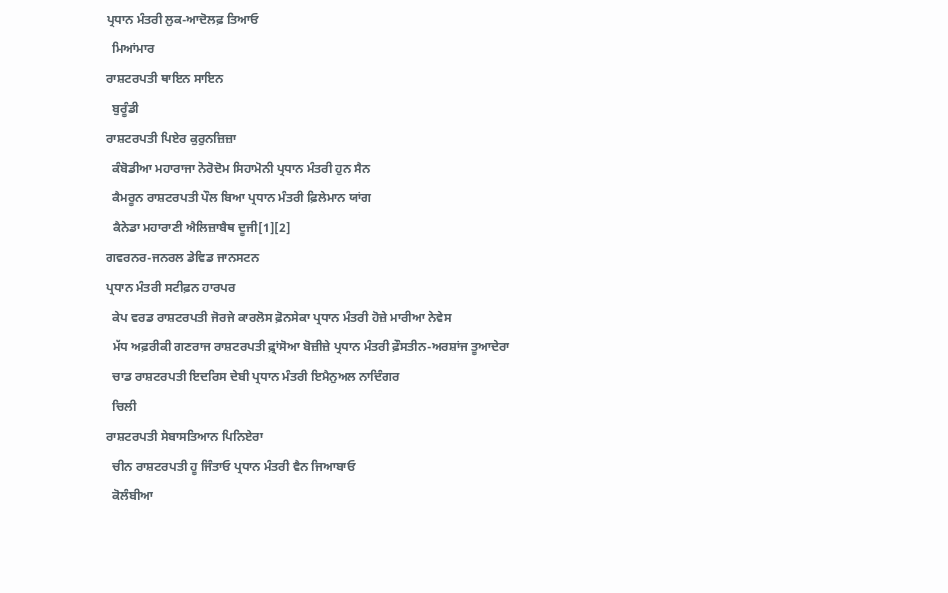ਪ੍ਰਧਾਨ ਮੰਤਰੀ ਲੁਕ-ਆਦੋਲਫ਼ ਤਿਆਓ
  ਮਿਆਂਮਾਰ
ਰਾਸ਼ਟਰਪਤੀ ਥਾਇਨ ਸਾਇਨ
  ਬੁਰੂੰਡੀ
ਰਾਸ਼ਟਰਪਤੀ ਪਿਏਰ ਕੁਰੁਨਜ਼ਿਜ਼ਾ
  ਕੰਬੋਡੀਆ ਮਹਾਰਾਜਾ ਨੋਰੋਦੋਮ ਸਿਹਾਮੋਨੀ ਪ੍ਰਧਾਨ ਮੰਤਰੀ ਹੁਨ ਸੈਨ
  ਕੈਮਰੂਨ ਰਾਸ਼ਟਰਪਤੀ ਪੌਲ ਬਿਆ ਪ੍ਰਧਾਨ ਮੰਤਰੀ ਫ਼ਿਲੇਮਾਨ ਯਾਂਗ
  ਕੈਨੇਡਾ ਮਹਾਰਾਣੀ ਐਲਿਜ਼ਾਬੈਥ ਦੂਜੀ[1][2]
ਗਵਰਨਰ-ਜਨਰਲ ਡੇਵਿਡ ਜਾਨਸਟਨ
ਪ੍ਰਧਾਨ ਮੰਤਰੀ ਸਟੀਫ਼ਨ ਹਾਰਪਰ
  ਕੇਪ ਵਰਡ ਰਾਸ਼ਟਰਪਤੀ ਜੋਰਜੇ ਕਾਰਲੋਸ ਫ਼ੋਨਸੇਕਾ ਪ੍ਰਧਾਨ ਮੰਤਰੀ ਹੋਜ਼ੇ ਮਾਰੀਆ ਨੇਵੇਸ
  ਮੱਧ ਅਫ਼ਰੀਕੀ ਗਣਰਾਜ ਰਾਸ਼ਟਰਪਤੀ ਫ਼੍ਰਾਂਸੋਆ ਬੋਜ਼ੀਜ਼ੇ ਪ੍ਰਧਾਨ ਮੰਤਰੀ ਫ਼ੌਸਤੀਨ-ਅਰਸ਼ਾਂਜ ਤੂਆਦੇਰਾ
  ਚਾਡ ਰਾਸ਼ਟਰਪਤੀ ਇਦਰਿਸ ਦੇਬੀ ਪ੍ਰਧਾਨ ਮੰਤਰੀ ਇਮੈਨੁਅਲ ਨਾਦਿੰਗਰ
  ਚਿਲੀ
ਰਾਸ਼ਟਰਪਤੀ ਸੇਬਾਸਤਿਆਨ ਪਿਨਿਏਰਾ
  ਚੀਨ ਰਾਸ਼ਟਰਪਤੀ ਹੂ ਜਿੰਤਾਓ ਪ੍ਰਧਾਨ ਮੰਤਰੀ ਵੈਨ ਜਿਆਬਾਓ
  ਕੋਲੰਬੀਆ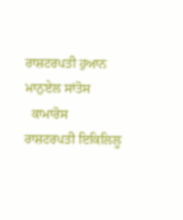ਰਾਸ਼ਟਰਪਤੀ ਹੁਆਨ ਮਾਨੁਏਲ ਸਾਂਤੋਸ
  ਕਾਮਾਰੋਸ
ਰਾਸ਼ਟਰਪਤੀ ਇਕਿਲਿਲੂ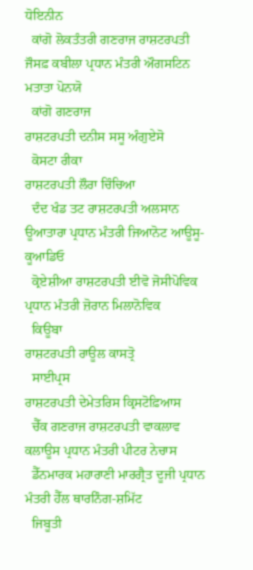ਧੋਇਨੀਨ
  ਕਾਂਗੋ ਲੋਕਤੰਤਰੀ ਗਣਰਾਜ ਰਾਸ਼ਟਰਪਤੀ ਜੌਸਫ਼ ਕਬੀਲਾ ਪ੍ਰਧਾਨ ਮੰਤਰੀ ਔਗਸਟਿਨ ਮਤਾਤਾ ਪੋਨਯੋ
  ਕਾਂਗੋ ਗਣਰਾਜ
ਰਾਸ਼ਟਰਪਤੀ ਦਨੀਸ ਸਸੂ ਅੰਗੁਏਸੋ
  ਕੋਸਟਾ ਰੀਕਾ
ਰਾਸ਼ਟਰਪਤੀ ਲੌਰਾ ਚਿੰਚਿਆ
  ਦੰਦ ਖੰਡ ਤਟ ਰਾਸ਼ਟਰਪਤੀ ਅਲਸਾਨ ਊਆਤਾਰਾ ਪ੍ਰਧਾਨ ਮੰਤਰੀ ਜਿਆਨੋਟ ਆਊਸੂ-ਕੂਆਡਿਓ
  ਕ੍ਰੋਏਸ਼ੀਆ ਰਾਸ਼ਟਰਪਤੀ ਈਵੋ ਜੋਸੀਪੋਵਿਕ ਪ੍ਰਧਾਨ ਮੰਤਰੀ ਜ਼ੋਰਾਨ ਮਿਲਾਨੋਵਿਕ
  ਕਿਊਬਾ
ਰਾਸ਼ਟਰਪਤੀ ਰਾਊਲ ਕਾਸਤ੍ਰੋ
  ਸਾਈਪ੍ਰਸ
ਰਾਸ਼ਟਰਪਤੀ ਦੇਮੇਤਰਿਸ ਕ੍ਰਿਸਟੋਫ਼ਿਆਸ
  ਚੈੱਕ ਗਣਰਾਜ ਰਾਸ਼ਟਰਪਤੀ ਵਾਕਲਾਵ ਕਲਾਊਸ ਪ੍ਰਧਾਨ ਮੰਤਰੀ ਪੀਟਰ ਨੇਚਾਸ
  ਡੈੱਨਮਾਰਕ ਮਹਾਰਾਣੀ ਮਾਰਗ੍ਰੈਤ ਦੂਜੀ ਪ੍ਰਧਾਨ ਮੰਤਰੀ ਹੈੱਲ ਥਾਰਨਿੰਗ-ਸ਼ਮਿੱਟ
  ਜਿਬੂਤੀ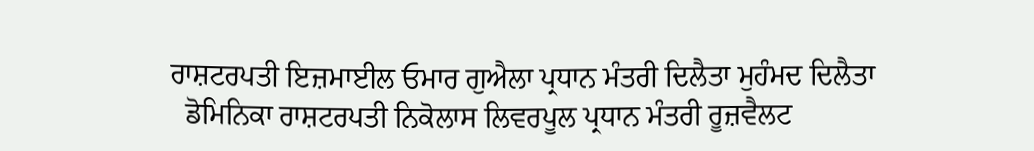ਰਾਸ਼ਟਰਪਤੀ ਇਜ਼ਮਾਈਲ ਓਮਾਰ ਗੁਐਲਾ ਪ੍ਰਧਾਨ ਮੰਤਰੀ ਦਿਲੈਤਾ ਮੁਹੰਮਦ ਦਿਲੈਤਾ
  ਡੋਮਿਨਿਕਾ ਰਾਸ਼ਟਰਪਤੀ ਨਿਕੋਲਾਸ ਲਿਵਰਪੂਲ ਪ੍ਰਧਾਨ ਮੰਤਰੀ ਰੂਜ਼ਵੈਲਟ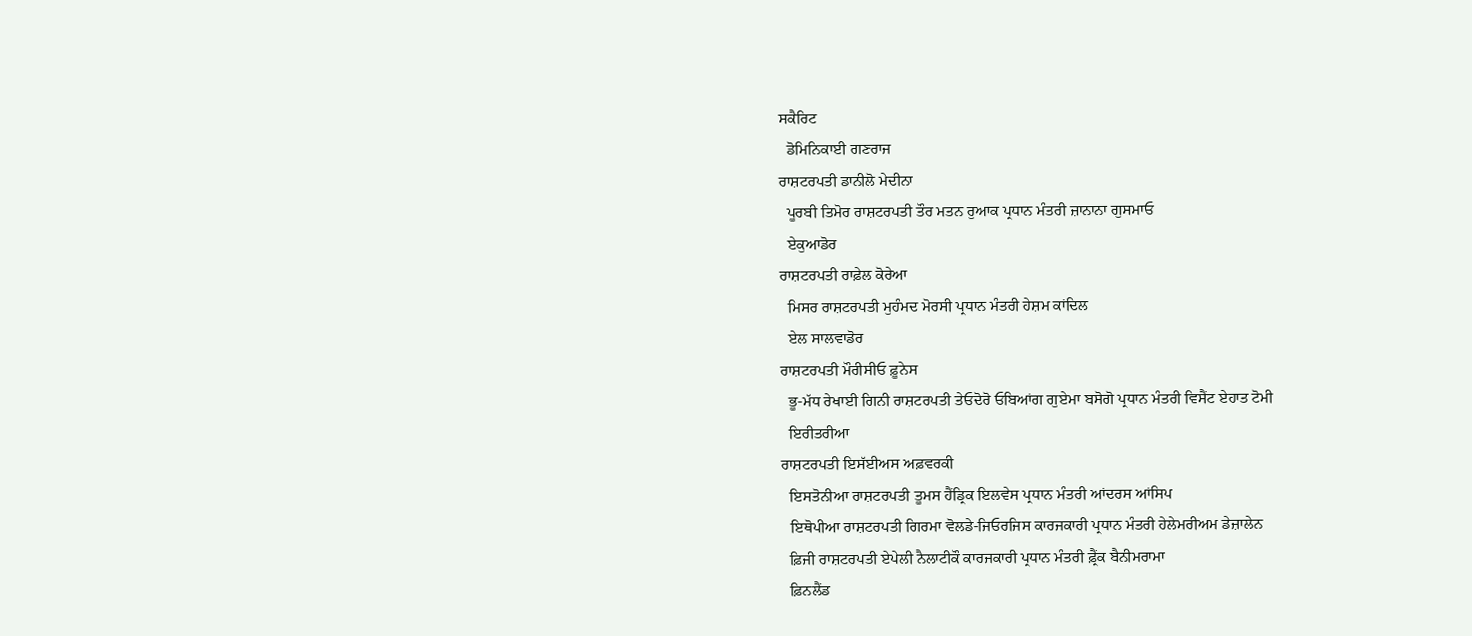ਸਕੈਰਿਟ
  ਡੋਮਿਨਿਕਾਈ ਗਣਰਾਜ
ਰਾਸ਼ਟਰਪਤੀ ਡਾਨੀਲੋ ਮੇਦੀਨਾ
  ਪੂਰਬੀ ਤਿਮੋਰ ਰਾਸ਼ਟਰਪਤੀ ਤੌਰ ਮਤਨ ਰੁਆਕ ਪ੍ਰਧਾਨ ਮੰਤਰੀ ਜ਼ਾਨਾਨਾ ਗੁਸਮਾਓ
  ਏਕੁਆਡੋਰ
ਰਾਸ਼ਟਰਪਤੀ ਰਾਫ਼ੇਲ ਕੋਰੇਆ
  ਮਿਸਰ ਰਾਸ਼ਟਰਪਤੀ ਮੁਹੰਮਦ ਮੋਰਸੀ ਪ੍ਰਧਾਨ ਮੰਤਰੀ ਹੇਸ਼ਮ ਕਾਂਦਿਲ
  ਏਲ ਸਾਲਵਾਡੋਰ
ਰਾਸ਼ਟਰਪਤੀ ਮੌਰੀਸੀਓ ਫ਼ੂਨੇਸ
  ਭੂ-ਮੱਧ ਰੇਖਾਈ ਗਿਨੀ ਰਾਸ਼ਟਰਪਤੀ ਤੇਓਦੋਰੋ ਓਬਿਆਂਗ ਗੁਏਮਾ ਬਸੋਗੋ ਪ੍ਰਧਾਨ ਮੰਤਰੀ ਵਿਸੈਂਟ ਏਹਾਤ ਟੋਮੀ
  ਇਰੀਤਰੀਆ
ਰਾਸ਼ਟਰਪਤੀ ਇਸੱਈਅਸ ਅਫ਼ਵਰਕੀ
  ਇਸਤੋਨੀਆ ਰਾਸ਼ਟਰਪਤੀ ਤੂਮਸ ਹੈਂਡ੍ਰਿਕ ਇਲਵੇਸ ਪ੍ਰਧਾਨ ਮੰਤਰੀ ਆਂਦਰਸ ਆਂਸਿਪ
  ਇਥੋਪੀਆ ਰਾਸ਼ਟਰਪਤੀ ਗਿਰਮਾ ਵੋਲਡੇ-ਜਿਓਰਜਿਸ ਕਾਰਜਕਾਰੀ ਪ੍ਰਧਾਨ ਮੰਤਰੀ ਹੇਲੇਮਰੀਅਮ ਡੇਜ਼ਾਲੇਨ
  ਫ਼ਿਜੀ ਰਾਸ਼ਟਰਪਤੀ ਏਪੇਲੀ ਨੈਲਾਟੀਕੌ ਕਾਰਜਕਾਰੀ ਪ੍ਰਧਾਨ ਮੰਤਰੀ ਫ਼੍ਰੈਂਕ ਬੈਨੀਮਰਾਮਾ
  ਫ਼ਿਨਲੈਂਡ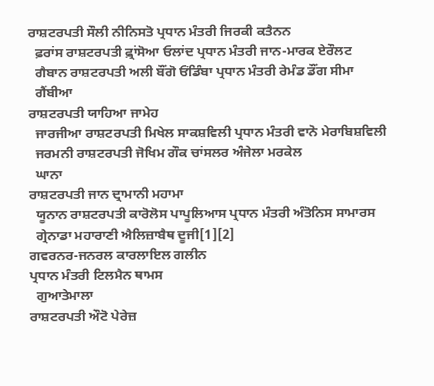ਰਾਸ਼ਟਰਪਤੀ ਸੌਲੀ ਨੀਨਿਸਤੋ ਪ੍ਰਧਾਨ ਮੰਤਰੀ ਜਿਰਕੀ ਕਤੈਨਨ
  ਫ਼ਰਾਂਸ ਰਾਸ਼ਟਰਪਤੀ ਫ਼੍ਰਾਂਸੋਆ ਓਲਾਂਦ ਪ੍ਰਧਾਨ ਮੰਤਰੀ ਜਾਨ-ਮਾਰਕ ਏਰੌਲਟ
  ਗੈਬਾਨ ਰਾਸ਼ਟਰਪਤੀ ਅਲੀ ਬੌਂਗੋ ਓਂਡਿੰਬਾ ਪ੍ਰਧਾਨ ਮੰਤਰੀ ਰੇਮੰਡ ਡੌਂਗ ਸੀਮਾ
  ਗੈਂਬੀਆ
ਰਾਸ਼ਟਰਪਤੀ ਯਾਹਿਆ ਜਾਮੇਹ
  ਜਾਰਜੀਆ ਰਾਸ਼ਟਰਪਤੀ ਮਿਖੇਲ ਸਾਕਸ਼ਵਿਲੀ ਪ੍ਰਧਾਨ ਮੰਤਰੀ ਵਾਨੋ ਮੇਰਾਬਿਸ਼ਵਿਲੀ
  ਜਰਮਨੀ ਰਾਸ਼ਟਰਪਤੀ ਜੋਖਿਮ ਗੌਕ ਚਾਂਸਲਰ ਅੰਜੇਲਾ ਮਰਕੇਲ
  ਘਾਨਾ
ਰਾਸ਼ਟਰਪਤੀ ਜਾਨ ਦ੍ਰਾਮਾਨੀ ਮਹਾਮਾ
  ਯੂਨਾਨ ਰਾਸ਼ਟਰਪਤੀ ਕਾਰੋਲੋਸ ਪਾਪੂਲਿਆਸ ਪ੍ਰਧਾਨ ਮੰਤਰੀ ਅੰਤੋਨਿਸ ਸਾਮਾਰਸ
  ਗ੍ਰੇਨਾਡਾ ਮਹਾਰਾਣੀ ਐਲਿਜ਼ਾਬੈਥ ਦੂਜੀ[1][2]
ਗਵਰਨਰ-ਜਨਰਲ ਕਾਰਲਾਇਲ ਗਲੀਨ
ਪ੍ਰਧਾਨ ਮੰਤਰੀ ਟਿਲਮੈਨ ਥਾਮਸ
  ਗੁਆਤੇਮਾਲਾ
ਰਾਸ਼ਟਰਪਤੀ ਔਟੋ ਪੇਰੇਜ਼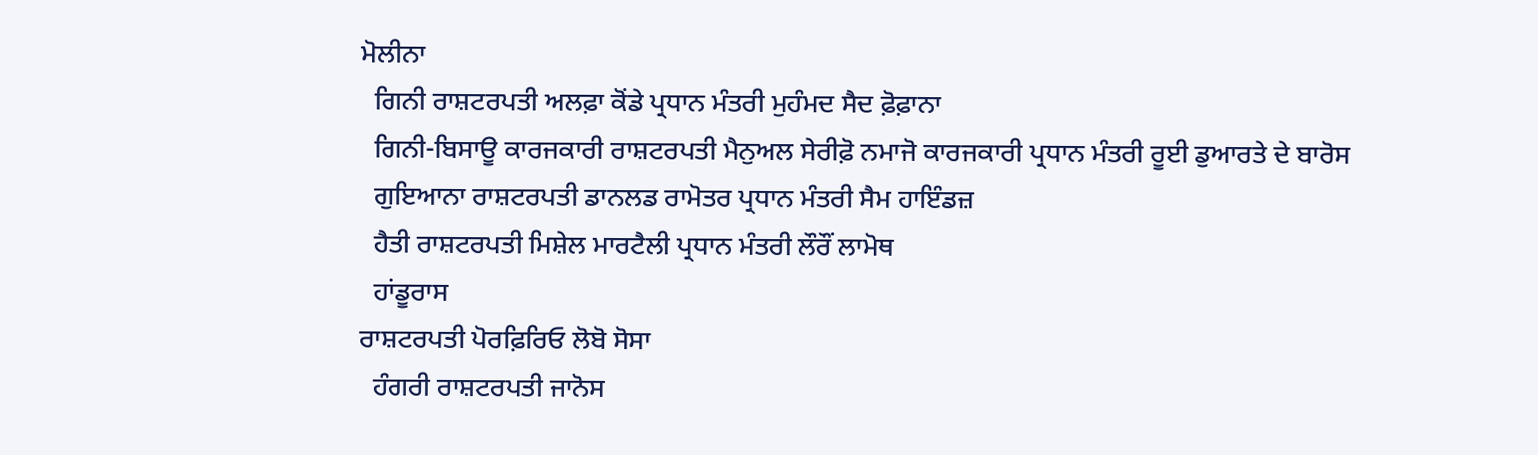ਮੋਲੀਨਾ
  ਗਿਨੀ ਰਾਸ਼ਟਰਪਤੀ ਅਲਫ਼ਾ ਕੋਂਡੇ ਪ੍ਰਧਾਨ ਮੰਤਰੀ ਮੁਹੰਮਦ ਸੈਦ ਫ਼ੋਫ਼ਾਨਾ
  ਗਿਨੀ-ਬਿਸਾਊ ਕਾਰਜਕਾਰੀ ਰਾਸ਼ਟਰਪਤੀ ਮੈਨੁਅਲ ਸੇਰੀਫ਼ੋ ਨਮਾਜੋ ਕਾਰਜਕਾਰੀ ਪ੍ਰਧਾਨ ਮੰਤਰੀ ਰੂਈ ਡੁਆਰਤੇ ਦੇ ਬਾਰੋਸ
  ਗੁਇਆਨਾ ਰਾਸ਼ਟਰਪਤੀ ਡਾਨਲਡ ਰਾਮੋਤਰ ਪ੍ਰਧਾਨ ਮੰਤਰੀ ਸੈਮ ਹਾਇੰਡਜ਼
  ਹੈਤੀ ਰਾਸ਼ਟਰਪਤੀ ਮਿਸ਼ੇਲ ਮਾਰਟੈਲੀ ਪ੍ਰਧਾਨ ਮੰਤਰੀ ਲੌਰੌਂ ਲਾਮੋਥ
  ਹਾਂਡੂਰਾਸ
ਰਾਸ਼ਟਰਪਤੀ ਪੋਰਫ਼ਿਰਿਓ ਲੋਬੋ ਸੋਸਾ
  ਹੰਗਰੀ ਰਾਸ਼ਟਰਪਤੀ ਜਾਨੋਸ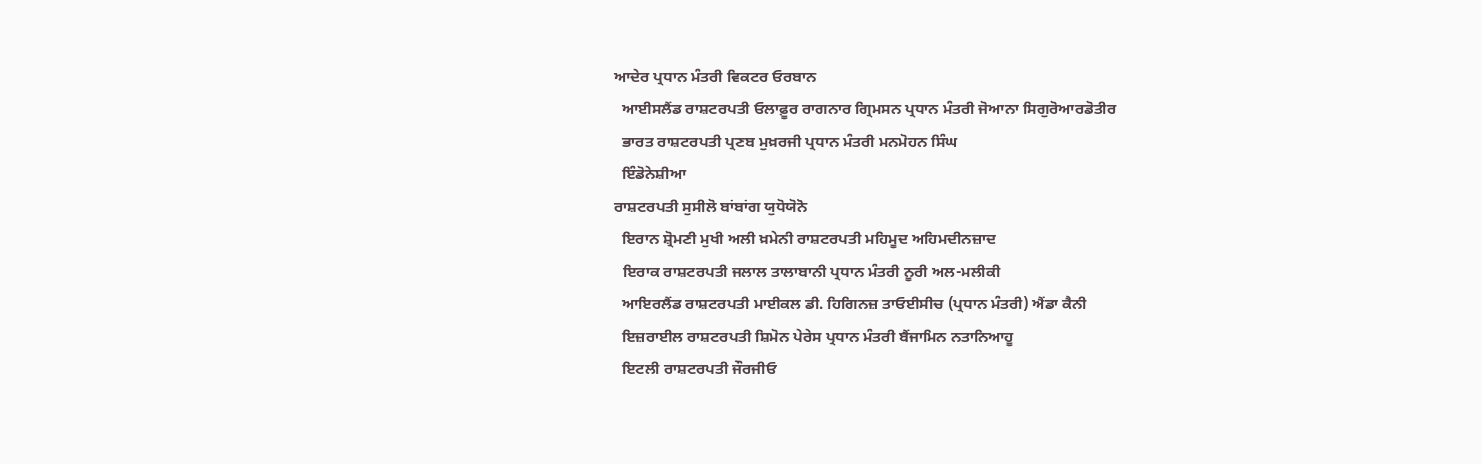ਆਦੇਰ ਪ੍ਰਧਾਨ ਮੰਤਰੀ ਵਿਕਟਰ ਓਰਬਾਨ
  ਆਈਸਲੈਂਡ ਰਾਸ਼ਟਰਪਤੀ ਓਲਾਫ਼ੂਰ ਰਾਗਨਾਰ ਗ੍ਰਿਮਸਨ ਪ੍ਰਧਾਨ ਮੰਤਰੀ ਜੋਆਨਾ ਸਿਗੁਰੋਆਰਡੋਤੀਰ
  ਭਾਰਤ ਰਾਸ਼ਟਰਪਤੀ ਪ੍ਰਣਬ ਮੁਖ਼ਰਜੀ ਪ੍ਰਧਾਨ ਮੰਤਰੀ ਮਨਮੋਹਨ ਸਿੰਘ
  ਇੰਡੋਨੇਸ਼ੀਆ
ਰਾਸ਼ਟਰਪਤੀ ਸੁਸੀਲੋ ਬਾਂਬਾਂਗ ਯੁਧੋਯੋਨੋ
  ਇਰਾਨ ਸ਼੍ਰੋਮਣੀ ਮੁਖੀ ਅਲੀ ਖ਼ਮੇਨੀ ਰਾਸ਼ਟਰਪਤੀ ਮਹਿਮੂਦ ਅਹਿਮਦੀਨਜ਼ਾਦ
  ਇਰਾਕ ਰਾਸ਼ਟਰਪਤੀ ਜਲਾਲ ਤਾਲਾਬਾਨੀ ਪ੍ਰਧਾਨ ਮੰਤਰੀ ਨੂਰੀ ਅਲ-ਮਲੀਕੀ
  ਆਇਰਲੈਂਡ ਰਾਸ਼ਟਰਪਤੀ ਮਾਈਕਲ ਡੀ. ਹਿਗਿਨਜ਼ ਤਾਓਈਸੀਚ (ਪ੍ਰਧਾਨ ਮੰਤਰੀ) ਐਂਡਾ ਕੈਨੀ
  ਇਜ਼ਰਾਈਲ ਰਾਸ਼ਟਰਪਤੀ ਸ਼ਿਮੋਨ ਪੇਰੇਸ ਪ੍ਰਧਾਨ ਮੰਤਰੀ ਬੈਂਜਾਮਿਨ ਨਤਾਨਿਆਹੂ
  ਇਟਲੀ ਰਾਸ਼ਟਰਪਤੀ ਜੌਰਜੀਓ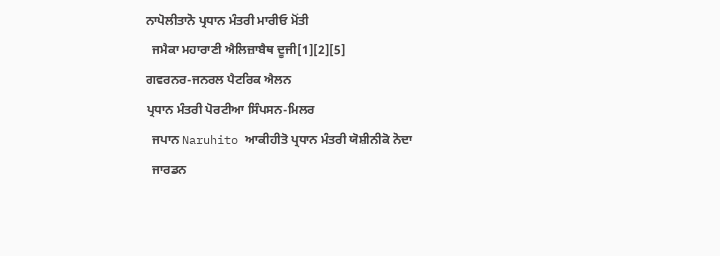ਨਾਪੋਲੀਤਾਨੋ ਪ੍ਰਧਾਨ ਮੰਤਰੀ ਮਾਰੀਓ ਮੋਂਤੀ
  ਜਮੈਕਾ ਮਹਾਰਾਣੀ ਐਲਿਜ਼ਾਬੈਥ ਦੂਜੀ[1][2][5]
ਗਵਰਨਰ-ਜਨਰਲ ਪੈਟਰਿਕ ਐਲਨ
ਪ੍ਰਧਾਨ ਮੰਤਰੀ ਪੋਰਟੀਆ ਸਿੰਪਸਨ-ਮਿਲਰ
  ਜਪਾਨ Naruhito ਆਕੀਹੀਤੋ ਪ੍ਰਧਾਨ ਮੰਤਰੀ ਯੋਸ਼ੀਨੀਕੋ ਨੋਦਾ
  ਜਾਰਡਨ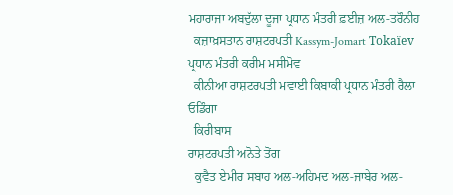ਮਹਾਰਾਜਾ ਅਬਦੁੱਲਾ ਦੂਜਾ ਪ੍ਰਧਾਨ ਮੰਤਰੀ ਫ਼ਈਜ਼ ਅਲ-ਤਰੌਨੀਹ
  ਕਜ਼ਾਖ਼ਸਤਾਨ ਰਾਸ਼ਟਰਪਤੀ Kassym-Jomart Tokaïev ਪ੍ਰਧਾਨ ਮੰਤਰੀ ਕਰੀਮ ਮਸੀਮੋਵ
  ਕੀਨੀਆ ਰਾਸ਼ਟਰਪਤੀ ਮਵਾਈ ਕਿਬਾਕੀ ਪ੍ਰਧਾਨ ਮੰਤਰੀ ਰੈਲਾ ਓਡਿੰਗਾ
  ਕਿਰੀਬਾਸ
ਰਾਸ਼ਟਰਪਤੀ ਅਨੋਤੇ ਤੋਂਗ
  ਕੁਵੈਤ ਏਮੀਰ ਸਬਾਹ ਅਲ-ਅਹਿਮਦ ਅਲ-ਜਾਬੇਰ ਅਲ-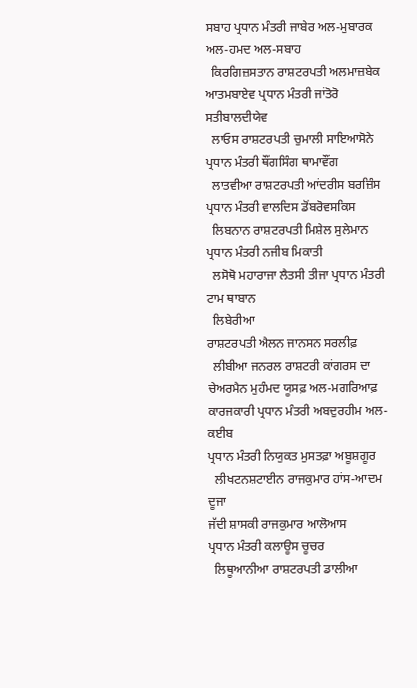ਸਬਾਹ ਪ੍ਰਧਾਨ ਮੰਤਰੀ ਜਾਬੇਰ ਅਲ-ਮੁਬਾਰਕ ਅਲ-ਹਮਦ ਅਲ-ਸਬਾਹ
  ਕਿਰਗਿਜ਼ਸਤਾਨ ਰਾਸ਼ਟਰਪਤੀ ਅਲਮਾਜ਼ਬੇਕ ਆਤਮਬਾਏਵ ਪ੍ਰਧਾਨ ਮੰਤਰੀ ਜਾਂਤੋਰੋ ਸਤੀਬਾਲਦੀਯੇਵ
  ਲਾਓਸ ਰਾਸ਼ਟਰਪਤੀ ਚੁਮਾਲੀ ਸਾਇਆਸੋਨੇ ਪ੍ਰਧਾਨ ਮੰਤਰੀ ਥੌਂਗਸਿੰਗ ਥਾਮਾਵੌਂਗ
  ਲਾਤਵੀਆ ਰਾਸ਼ਟਰਪਤੀ ਆਂਦਰੀਸ ਬਰਜ਼ਿੰਸ ਪ੍ਰਧਾਨ ਮੰਤਰੀ ਵਾਲਦਿਸ ਡੋਂਬਰੋਵਸਕਿਸ
  ਲਿਬਨਾਨ ਰਾਸ਼ਟਰਪਤੀ ਮਿਸ਼ੇਲ ਸੁਲੇਮਾਨ ਪ੍ਰਧਾਨ ਮੰਤਰੀ ਨਜੀਬ ਮਿਕਾਤੀ
  ਲਸੋਥੋ ਮਹਾਰਾਜਾ ਲੈਤਸੀ ਤੀਜਾ ਪ੍ਰਧਾਨ ਮੰਤਰੀ ਟਾਮ ਥਾਬਾਨ
  ਲਿਬੇਰੀਆ
ਰਾਸ਼ਟਰਪਤੀ ਐਲਨ ਜਾਨਸਨ ਸਰਲੀਫ਼
  ਲੀਬੀਆ ਜਨਰਲ ਰਾਸ਼ਟਰੀ ਕਾਂਗਰਸ ਦਾ ਚੇਅਰਮੈਨ ਮੁਹੰਮਦ ਯੂਸਫ਼ ਅਲ-ਮਗਰਿਆਫ਼ ਕਾਰਜਕਾਰੀ ਪ੍ਰਧਾਨ ਮੰਤਰੀ ਅਬਦੁਰਹੀਮ ਅਲ- ਕਈਬ
ਪ੍ਰਧਾਨ ਮੰਤਰੀ ਨਿਯੁਕਤ ਮੁਸਤਫ਼ਾ ਅਬੂਸ਼ਗੂਰ
  ਲੀਖਟਨਸ਼ਟਾਈਨ ਰਾਜਕੁਮਾਰ ਹਾਂਸ-ਆਦਮ ਦੂਜਾ
ਜੱਦੀ ਸ਼ਾਸਕੀ ਰਾਜਕੁਮਾਰ ਆਲੋਆਸ
ਪ੍ਰਧਾਨ ਮੰਤਰੀ ਕਲਾਊਸ ਚੂਚਰ
  ਲਿਥੂਆਨੀਆ ਰਾਸ਼ਟਰਪਤੀ ਡਾਲੀਆ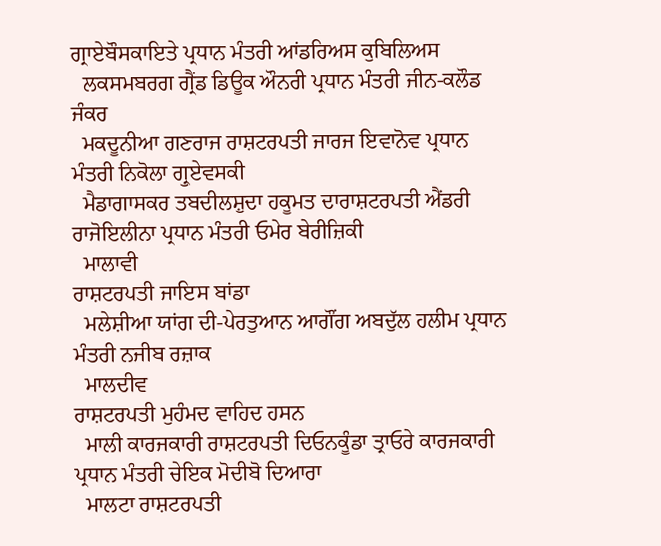ਗ੍ਰਾਏਬੌਸਕਾਇਤੇ ਪ੍ਰਧਾਨ ਮੰਤਰੀ ਆਂਡਰਿਅਸ ਕੁਬਿਲਿਅਸ
  ਲਕਸਮਬਰਗ ਗ੍ਰੈਂਡ ਡਿਊਕ ਔਨਰੀ ਪ੍ਰਧਾਨ ਮੰਤਰੀ ਜੀਨ-ਕਲੌਡ ਜੰਕਰ
  ਮਕਦੂਨੀਆ ਗਣਰਾਜ ਰਾਸ਼ਟਰਪਤੀ ਜਾਰਜ ਇਵਾਨੋਵ ਪ੍ਰਧਾਨ ਮੰਤਰੀ ਨਿਕੋਲਾ ਗ੍ਰੁਏਵਸਕੀ
  ਮੈਡਾਗਾਸਕਰ ਤਬਦੀਲਸ਼ੁਦਾ ਹਕੂਮਤ ਦਾਰਾਸ਼ਟਰਪਤੀ ਐਂਡਰੀ ਰਾਜੋਇਲੀਨਾ ਪ੍ਰਧਾਨ ਮੰਤਰੀ ਓਮੇਰ ਬੇਰੀਜ਼ਿਕੀ
  ਮਾਲਾਵੀ
ਰਾਸ਼ਟਰਪਤੀ ਜਾਇਸ ਬਾਂਡਾ
  ਮਲੇਸ਼ੀਆ ਯਾਂਗ ਦੀ-ਪੇਰਤੁਆਨ ਆਗੌਂਗ ਅਬਦੁੱਲ ਹਲੀਮ ਪ੍ਰਧਾਨ ਮੰਤਰੀ ਨਜੀਬ ਰਜ਼ਾਕ
  ਮਾਲਦੀਵ
ਰਾਸ਼ਟਰਪਤੀ ਮੁਹੰਮਦ ਵਾਹਿਦ ਹਸਨ
  ਮਾਲੀ ਕਾਰਜਕਾਰੀ ਰਾਸ਼ਟਰਪਤੀ ਦਿਓਨਕੂੰਡਾ ਤ੍ਰਾਓਰੇ ਕਾਰਜਕਾਰੀ ਪ੍ਰਧਾਨ ਮੰਤਰੀ ਚੇਇਕ ਮੋਦੀਬੋ ਦਿਆਰਾ
  ਮਾਲਟਾ ਰਾਸ਼ਟਰਪਤੀ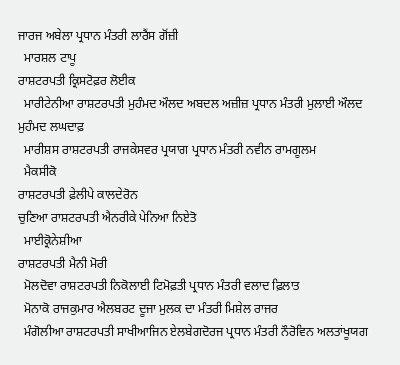ਜਾਰਜ ਅਬੇਲਾ ਪ੍ਰਧਾਨ ਮੰਤਰੀ ਲਾਰੈਂਸ ਗੋਂਜ਼ੀ
  ਮਾਰਸ਼ਲ ਟਾਪੂ
ਰਾਸ਼ਟਰਪਤੀ ਕ੍ਰਿਸਟੋਫ਼ਰ ਲੋਈਕ
  ਮਾਰੀਟੇਨੀਆ ਰਾਸ਼ਟਰਪਤੀ ਮੁਹੰਮਦ ਔਲਦ ਅਬਦਲ ਅਜ਼ੀਜ਼ ਪ੍ਰਧਾਨ ਮੰਤਰੀ ਮੁਲਾਈ ਔਲਦ ਮੁਹੰਮਦ ਲਘਦਾਫ਼
  ਮਾਰੀਸ਼ਸ ਰਾਸ਼ਟਰਪਤੀ ਰਾਜਕੇਸਵਰ ਪ੍ਰਯਾਗ ਪ੍ਰਧਾਨ ਮੰਤਰੀ ਨਵੀਨ ਰਾਮਗੂਲਮ
  ਮੈਕਸੀਕੋ
ਰਾਸ਼ਟਰਪਤੀ ਫ਼ੇਲੀਪੇ ਕਾਲਦੇਰੋਨ
ਚੁਣਿਆ ਰਾਸ਼ਟਰਪਤੀ ਐਨਰੀਕੇ ਪੇਨਿਆ ਨਿਏਤੋ
  ਮਾਈਕ੍ਰੋਨੇਸ਼ੀਆ
ਰਾਸ਼ਟਰਪਤੀ ਮੈਨੀ ਮੋਰੀ
  ਮੋਲਦੋਵਾ ਰਾਸ਼ਟਰਪਤੀ ਨਿਕੋਲਾਈ ਟਿਮੋਫ਼ਤੀ ਪ੍ਰਧਾਨ ਮੰਤਰੀ ਵਲਾਦ ਫ਼ਿਲਾਤ
  ਮੋਨਾਕੋ ਰਾਜਕੁਮਾਰ ਐਲਬਰਟ ਦੂਜਾ ਮੁਲਕ ਦਾ ਮੰਤਰੀ ਮਿਸ਼ੇਲ ਰਾਜਰ
  ਮੰਗੋਲੀਆ ਰਾਸ਼ਟਰਪਤੀ ਸਾਖੀਆਜਿਨ ਏਲਬੇਗਦੋਰਜ ਪ੍ਰਧਾਨ ਮੰਤਰੀ ਨੌਰੋਵਿਨ ਅਲਤਾਂਖੂਯਗ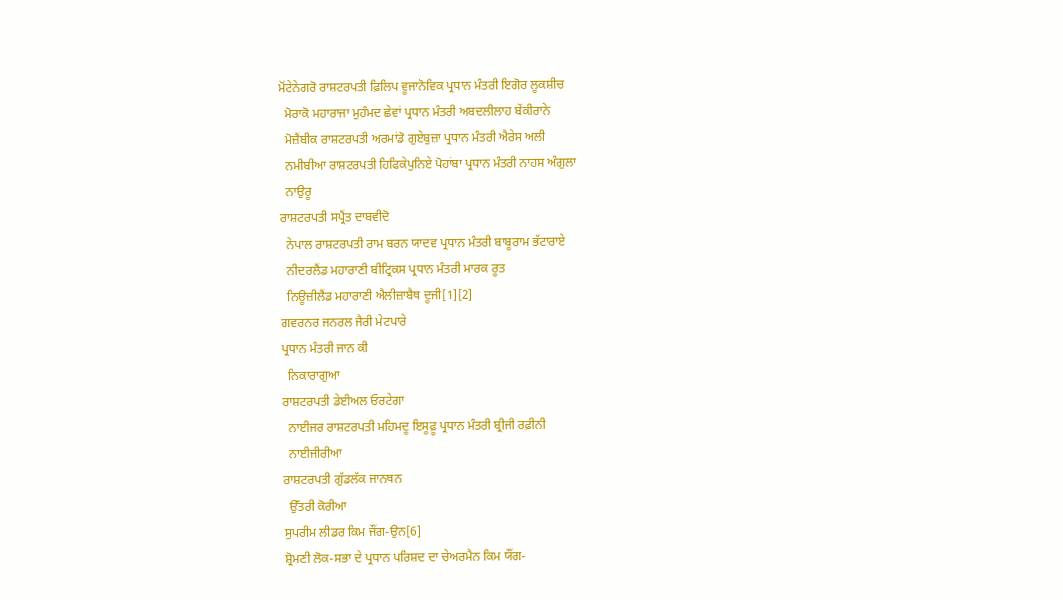ਮੋਂਟੇਨੇਗਰੋ ਰਾਸ਼ਟਰਪਤੀ ਫ਼ਿਲਿਪ ਵੂਜਾਨੋਵਿਕ ਪ੍ਰਧਾਨ ਮੰਤਰੀ ਇਗੋਰ ਲੂਕਸ਼ੀਚ
  ਮੋਰਾਕੋ ਮਹਾਰਾਜਾ ਮੁਹੰਮਦ ਛੇਵਾਂ ਪ੍ਰਧਾਨ ਮੰਤਰੀ ਅਬਦਲੀਲਾਹ ਬੇਂਕੀਰਾਨੇ
  ਮੋਜ਼ੈਂਬੀਕ ਰਾਸ਼ਟਰਪਤੀ ਅਰਮਾਂਡੋ ਗੁਏਬੁਜ਼ਾ ਪ੍ਰਧਾਨ ਮੰਤਰੀ ਐਰੇਸ ਅਲੀ
  ਨਮੀਬੀਆ ਰਾਸ਼ਟਰਪਤੀ ਹਿਫਿਕੇਪੁਨਿਏ ਪੋਹਾਂਬਾ ਪ੍ਰਧਾਨ ਮੰਤਰੀ ਨਾਹਸ ਅੰਗੁਲਾ
  ਨਾਉਰੂ
ਰਾਸ਼ਟਰਪਤੀ ਸਪ੍ਰੈਂਤ ਦਾਬਵੀਦੋ
  ਨੇਪਾਲ ਰਾਸ਼ਟਰਪਤੀ ਰਾਮ ਬਰਨ ਯਾਦਵ ਪ੍ਰਧਾਨ ਮੰਤਰੀ ਬਾਬੂਰਾਮ ਭੱਟਾਰਾਏ
  ਨੀਦਰਲੈਂਡ ਮਹਾਰਾਣੀ ਬੀਟ੍ਰਿਕਸ ਪ੍ਰਧਾਨ ਮੰਤਰੀ ਮਾਰਕ ਰੂਤ
  ਨਿਊਜ਼ੀਲੈਂਡ ਮਹਾਰਾਣੀ ਐਲੀਜ਼ਾਬੈਥ ਦੂਜੀ[1][2]
ਗਵਰਨਰ ਜਨਰਲ ਜੈਰੀ ਮੇਟਪਾਰੇ
ਪ੍ਰਧਾਨ ਮੰਤਰੀ ਜਾਨ ਕੀ
  ਨਿਕਾਰਾਗੁਆ
ਰਾਸ਼ਟਰਪਤੀ ਡੇਈਅਲ ਓਰਟੇਗਾ
  ਨਾਈਜਰ ਰਾਸ਼ਟਰਪਤੀ ਮਹਿਮਦੂ ਇਸੂਫ਼ੂ ਪ੍ਰਧਾਨ ਮੰਤਰੀ ਬ੍ਰੀਜੀ ਰਫ਼ੀਨੀ
  ਨਾਈਜੀਰੀਆ
ਰਾਸ਼ਟਰਪਤੀ ਗੁੱਡਲੱਕ ਜਾਨਥਨ
  ਉੱਤਰੀ ਕੋਰੀਆ
ਸੁਪਰੀਮ ਲੀਡਰ ਕਿਮ ਜੌਂਗ-ਉਨ[6]
ਸ਼੍ਰੋਮਣੀ ਲੋਕ-ਸਭਾ ਦੇ ਪ੍ਰਧਾਨ ਪਰਿਸ਼ਦ ਦਾ ਚੇਅਰਮੈਨ ਕਿਮ ਯੌਂਗ-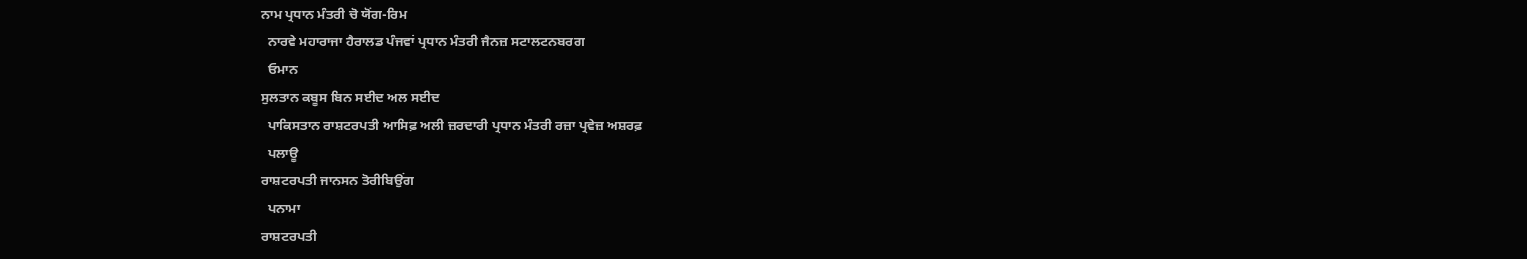ਨਾਮ ਪ੍ਰਧਾਨ ਮੰਤਰੀ ਚੋ ਯੋਂਗ-ਰਿਮ
  ਨਾਰਵੇ ਮਹਾਰਾਜਾ ਹੈਰਾਲਡ ਪੰਜਵਾਂ ਪ੍ਰਧਾਨ ਮੰਤਰੀ ਜੈਨਜ਼ ਸਟਾਲਟਨਬਰਗ
  ਓਮਾਨ
ਸੁਲਤਾਨ ਕਬੂਸ ਬਿਨ ਸਈਦ ਅਲ ਸਈਦ
  ਪਾਕਿਸਤਾਨ ਰਾਸ਼ਟਰਪਤੀ ਆਸਿਫ਼ ਅਲੀ ਜ਼ਰਦਾਰੀ ਪ੍ਰਧਾਨ ਮੰਤਰੀ ਰਜ਼ਾ ਪ੍ਰਵੇਜ਼ ਅਸ਼ਰਫ਼
  ਪਲਾਊ
ਰਾਸ਼ਟਰਪਤੀ ਜਾਨਸਨ ਤੋਰੀਬਿਉਂਗ
  ਪਨਾਮਾ
ਰਾਸ਼ਟਰਪਤੀ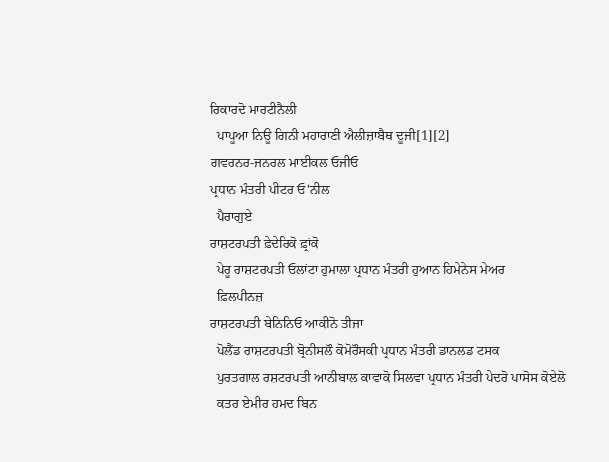ਰਿਕਾਰਦੋ ਮਾਰਟੀਨੈਲੀ
  ਪਾਪੂਆ ਨਿਊ ਗਿਨੀ ਮਹਾਰਾਣੀ ਐਲੀਜ਼ਾਬੈਥ ਦੂਜੀ[1][2]
ਗਵਰਨਰ-ਜਨਰਲ ਮਾਈਕਲ ਓਜੀਓ
ਪ੍ਰਧਾਨ ਮੰਤਰੀ ਪੀਟਰ ਓ'ਨੀਲ
  ਪੈਰਾਗੁਏ
ਰਾਸ਼ਟਰਪਤੀ ਫ਼ੇਦੇਰਿਕੋ ਫ਼੍ਰਾਂਕੋ
  ਪੇਰੂ ਰਾਸ਼ਟਰਪਤੀ ਓਲਾਂਟਾ ਹੁਮਾਲਾ ਪ੍ਰਧਾਨ ਮੰਤਰੀ ਹੁਆਨ ਹਿਮੇਨੇਸ ਮੇਅਰ
  ਫ਼ਿਲਪੀਨਜ਼
ਰਾਸ਼ਟਰਪਤੀ ਬੇਨਿਨਿਓ ਆਕੀਨੋ ਤੀਜਾ
  ਪੋਲੈਂਡ ਰਾਸ਼ਟਰਪਤੀ ਬ੍ਰੋਨੀਸਲੌ ਕੋਮੋਰੌਸਕੀ ਪ੍ਰਧਾਨ ਮੰਤਰੀ ਡਾਨਲਡ ਟਸਕ
  ਪੁਰਤਗਾਲ ਰਸ਼ਟਰਪਤੀ ਆਨੀਬਾਲ ਕਾਵਾਕੋ ਸਿਲਵਾ ਪ੍ਰਧਾਨ ਮੰਤਰੀ ਪੇਦਰੋ ਪਾਸੋਸ ਕੋਏਲੋ
  ਕਤਰ ਏਮੀਰ ਹਮਦ ਬਿਨ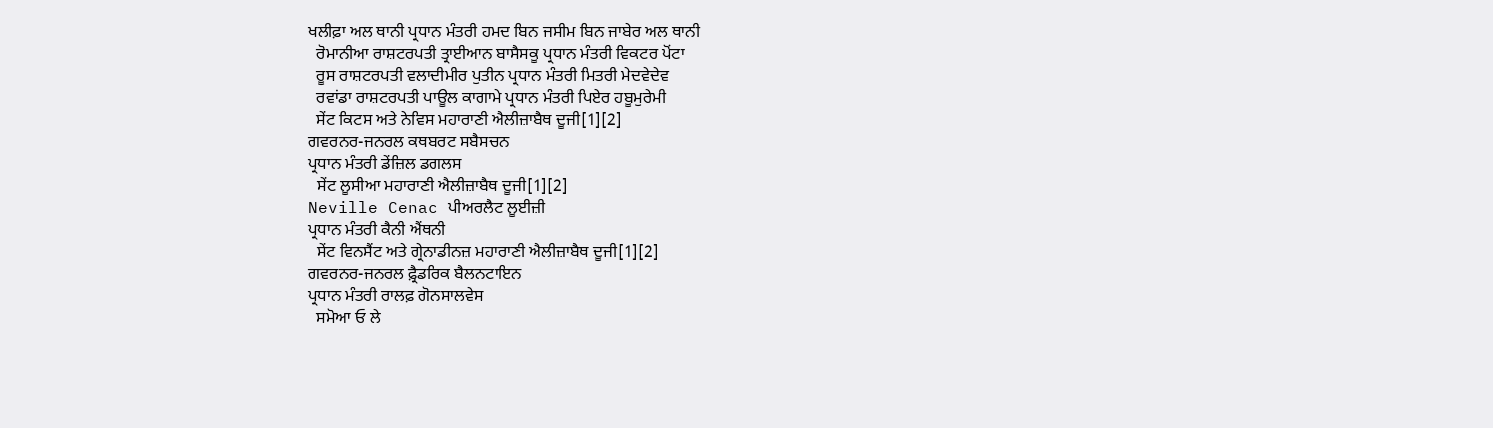ਖਲੀਫ਼ਾ ਅਲ ਥਾਨੀ ਪ੍ਰਧਾਨ ਮੰਤਰੀ ਹਮਦ ਬਿਨ ਜਸੀਮ ਬਿਨ ਜਾਬੇਰ ਅਲ ਥਾਨੀ
  ਰੋਮਾਨੀਆ ਰਾਸ਼ਟਰਪਤੀ ਤ੍ਰਾਈਆਨ ਬਾਸੈਸਕੂ ਪ੍ਰਧਾਨ ਮੰਤਰੀ ਵਿਕਟਰ ਪੋਂਟਾ
  ਰੂਸ ਰਾਸ਼ਟਰਪਤੀ ਵਲਾਦੀਮੀਰ ਪੁਤੀਨ ਪ੍ਰਧਾਨ ਮੰਤਰੀ ਮਿਤਰੀ ਮੇਦਵੇਦੇਵ
  ਰਵਾਂਡਾ ਰਾਸ਼ਟਰਪਤੀ ਪਾਊਲ ਕਾਗਾਮੇ ਪ੍ਰਧਾਨ ਮੰਤਰੀ ਪਿਏਰ ਹਬੂਮੁਰੇਮੀ
  ਸੇਂਟ ਕਿਟਸ ਅਤੇ ਨੇਵਿਸ ਮਹਾਰਾਣੀ ਐਲੀਜ਼ਾਬੈਥ ਦੂਜੀ[1][2]
ਗਵਰਨਰ-ਜਨਰਲ ਕਥਬਰਟ ਸਬੈਸਚਨ
ਪ੍ਰਧਾਨ ਮੰਤਰੀ ਡੇਂਜ਼ਿਲ ਡਗਲਸ
  ਸੇਂਟ ਲੂਸੀਆ ਮਹਾਰਾਣੀ ਐਲੀਜ਼ਾਬੈਥ ਦੂਜੀ[1][2]
Neville Cenac ਪੀਅਰਲੈਟ ਲੂਈਜ਼ੀ
ਪ੍ਰਧਾਨ ਮੰਤਰੀ ਕੈਨੀ ਐਂਥਨੀ
  ਸੇਂਟ ਵਿਨਸੈਂਟ ਅਤੇ ਗ੍ਰੇਨਾਡੀਨਜ਼ ਮਹਾਰਾਣੀ ਐਲੀਜ਼ਾਬੈਥ ਦੂਜੀ[1][2]
ਗਵਰਨਰ-ਜਨਰਲ ਫ਼੍ਰੈਡਰਿਕ ਬੈਲਨਟਾਇਨ
ਪ੍ਰਧਾਨ ਮੰਤਰੀ ਰਾਲਫ਼ ਗੋਨਸਾਲਵੇਸ
  ਸਮੋਆ ਓ ਲੇ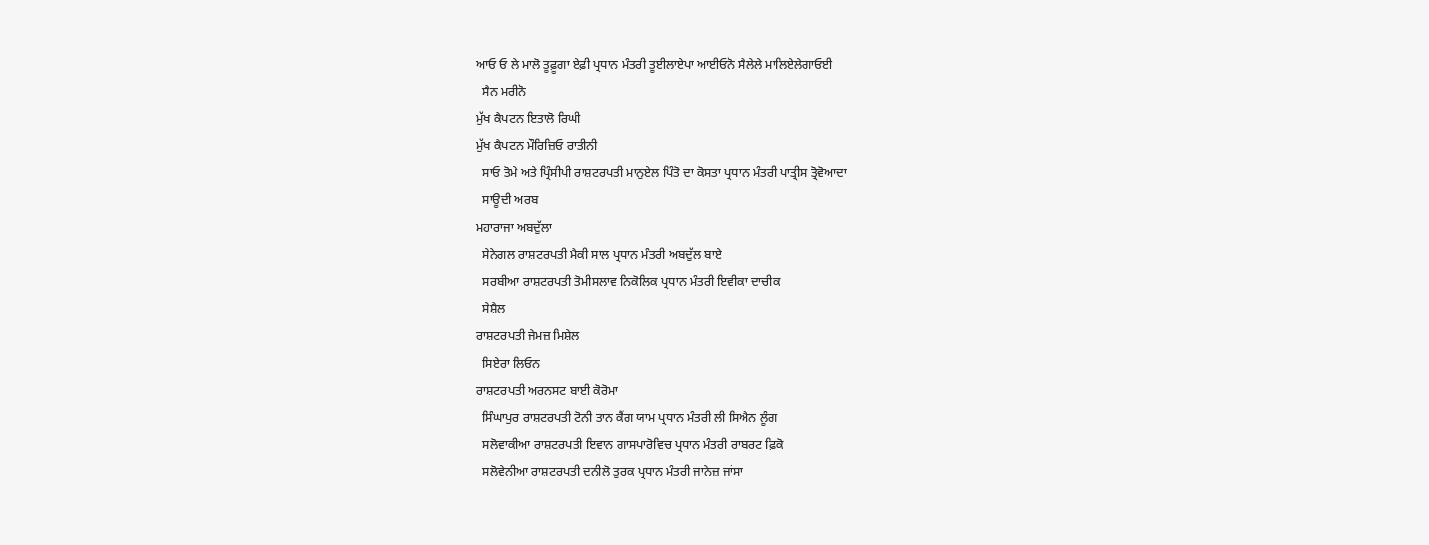ਆਓ ਓ ਲੇ ਮਾਲੋ ਤੂਫ਼ੂਗਾ ਏਫ਼ੀ ਪ੍ਰਧਾਨ ਮੰਤਰੀ ਤੂਈਲਾਏਪਾ ਆਈਓਨੋ ਸੈਲੇਲੇ ਮਾਲਿਏਲੇਗਾਓਈ
  ਸੈਨ ਮਰੀਨੋ
ਮੁੱਖ ਕੈਪਟਨ ਇਤਾਲੋ ਰਿਘੀ
ਮੁੱਖ ਕੈਪਟਨ ਮੌਰਿਜ਼ਿਓ ਰਾਤੀਨੀ
  ਸਾਓ ਤੋਮੇ ਅਤੇ ਪ੍ਰਿੰਸੀਪੀ ਰਾਸ਼ਟਰਪਤੀ ਮਾਨੁਏਲ ਪਿੰਤੋ ਦਾ ਕੋਸਤਾ ਪ੍ਰਧਾਨ ਮੰਤਰੀ ਪਾਤ੍ਰੀਸ ਤ੍ਰੋਵੋਆਦਾ
  ਸਾਊਦੀ ਅਰਬ
ਮਹਾਰਾਜਾ ਅਬਦੁੱਲਾ
  ਸੇਨੇਗਲ ਰਾਸ਼ਟਰਪਤੀ ਮੈਕੀ ਸਾਲ ਪ੍ਰਧਾਨ ਮੰਤਰੀ ਅਬਦੁੱਲ ਬਾਏ
  ਸਰਬੀਆ ਰਾਸ਼ਟਰਪਤੀ ਤੋਮੀਸਲਾਵ ਨਿਕੋਲਿਕ ਪ੍ਰਧਾਨ ਮੰਤਰੀ ਇਵੀਕਾ ਦਾਚੀਕ
  ਸੇਸ਼ੈਲ
ਰਾਸ਼ਟਰਪਤੀ ਜੇਮਜ਼ ਮਿਸ਼ੇਲ
  ਸਿਏਰਾ ਲਿਓਨ
ਰਾਸ਼ਟਰਪਤੀ ਅਰਨਸਟ ਬਾਈ ਕੋਰੋਮਾ
  ਸਿੰਘਾਪੁਰ ਰਾਸ਼ਟਰਪਤੀ ਟੋਨੀ ਤਾਨ ਕੈਂਗ ਯਾਮ ਪ੍ਰਧਾਨ ਮੰਤਰੀ ਲੀ ਸਿਐਨ ਲੂੰਗ
  ਸਲੋਵਾਕੀਆ ਰਾਸ਼ਟਰਪਤੀ ਇਵਾਨ ਗਾਸਪਾਰੋਵਿਚ ਪ੍ਰਧਾਨ ਮੰਤਰੀ ਰਾਬਰਟ ਫ਼ਿਕੋ
  ਸਲੋਵੇਨੀਆ ਰਾਸ਼ਟਰਪਤੀ ਦਨੀਲੋ ਤੁਰਕ ਪ੍ਰਧਾਨ ਮੰਤਰੀ ਜਾਨੇਜ਼ ਜਾਂਸਾ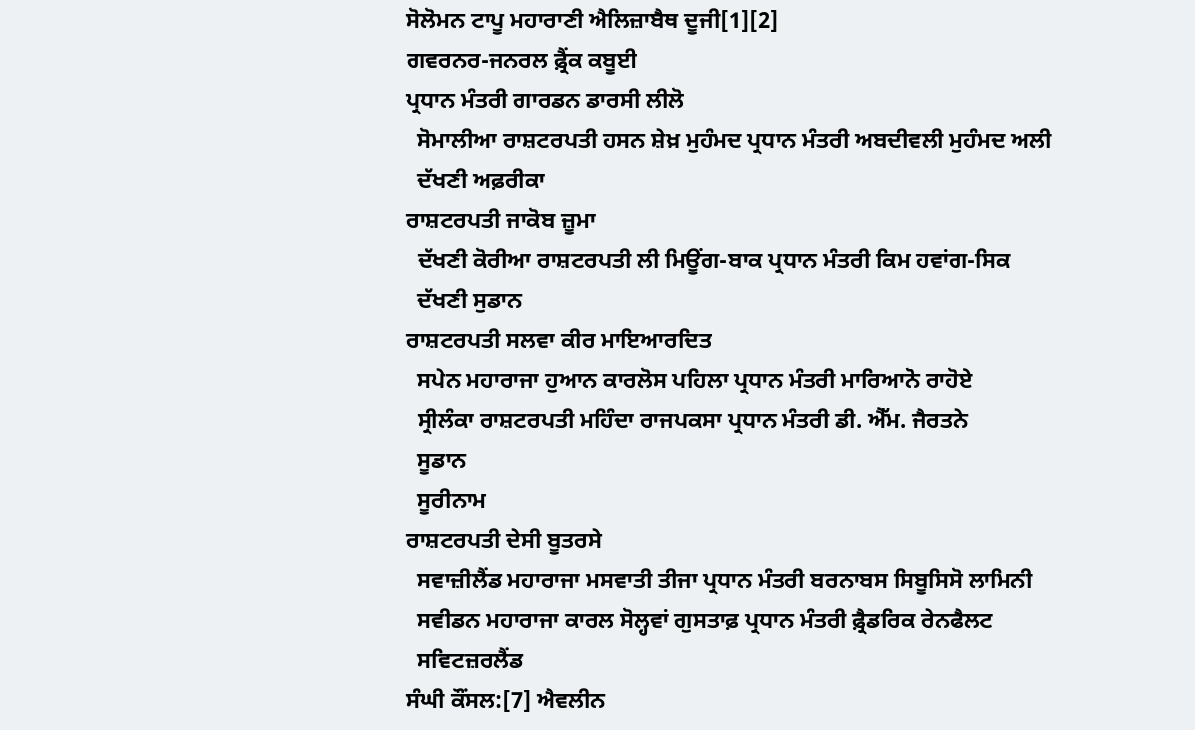ਸੋਲੋਮਨ ਟਾਪੂ ਮਹਾਰਾਣੀ ਐਲਿਜ਼ਾਬੈਥ ਦੂਜੀ[1][2]
ਗਵਰਨਰ-ਜਨਰਲ ਫ਼੍ਰੈਂਕ ਕਬੂਈ
ਪ੍ਰਧਾਨ ਮੰਤਰੀ ਗਾਰਡਨ ਡਾਰਸੀ ਲੀਲੋ
  ਸੋਮਾਲੀਆ ਰਾਸ਼ਟਰਪਤੀ ਹਸਨ ਸ਼ੇਖ਼ ਮੁਹੰਮਦ ਪ੍ਰਧਾਨ ਮੰਤਰੀ ਅਬਦੀਵਲੀ ਮੁਹੰਮਦ ਅਲੀ
  ਦੱਖਣੀ ਅਫ਼ਰੀਕਾ
ਰਾਸ਼ਟਰਪਤੀ ਜਾਕੋਬ ਜ਼ੂਮਾ
  ਦੱਖਣੀ ਕੋਰੀਆ ਰਾਸ਼ਟਰਪਤੀ ਲੀ ਮਿਊਂਗ-ਬਾਕ ਪ੍ਰਧਾਨ ਮੰਤਰੀ ਕਿਮ ਹਵਾਂਗ-ਸਿਕ
  ਦੱਖਣੀ ਸੁਡਾਨ
ਰਾਸ਼ਟਰਪਤੀ ਸਲਵਾ ਕੀਰ ਮਾਇਆਰਦਿਤ
  ਸਪੇਨ ਮਹਾਰਾਜਾ ਹੁਆਨ ਕਾਰਲੋਸ ਪਹਿਲਾ ਪ੍ਰਧਾਨ ਮੰਤਰੀ ਮਾਰਿਆਨੋ ਰਾਹੋਏ
  ਸ੍ਰੀਲੰਕਾ ਰਾਸ਼ਟਰਪਤੀ ਮਹਿੰਦਾ ਰਾਜਪਕਸਾ ਪ੍ਰਧਾਨ ਮੰਤਰੀ ਡੀ. ਐੱਮ. ਜੈਰਤਨੇ
  ਸੂਡਾਨ
  ਸੂਰੀਨਾਮ
ਰਾਸ਼ਟਰਪਤੀ ਦੇਸੀ ਬੂਤਰਸੇ
  ਸਵਾਜ਼ੀਲੈਂਡ ਮਹਾਰਾਜਾ ਮਸਵਾਤੀ ਤੀਜਾ ਪ੍ਰਧਾਨ ਮੰਤਰੀ ਬਰਨਾਬਸ ਸਿਬੂਸਿਸੋ ਲਾਮਿਨੀ
  ਸਵੀਡਨ ਮਹਾਰਾਜਾ ਕਾਰਲ ਸੋਲ੍ਹਵਾਂ ਗੁਸਤਾਫ਼ ਪ੍ਰਧਾਨ ਮੰਤਰੀ ਫ਼੍ਰੈਡਰਿਕ ਰੇਨਫੈਲਟ
  ਸਵਿਟਜ਼ਰਲੈਂਡ
ਸੰਘੀ ਕੌਂਸਲ:[7] ਐਵਲੀਨ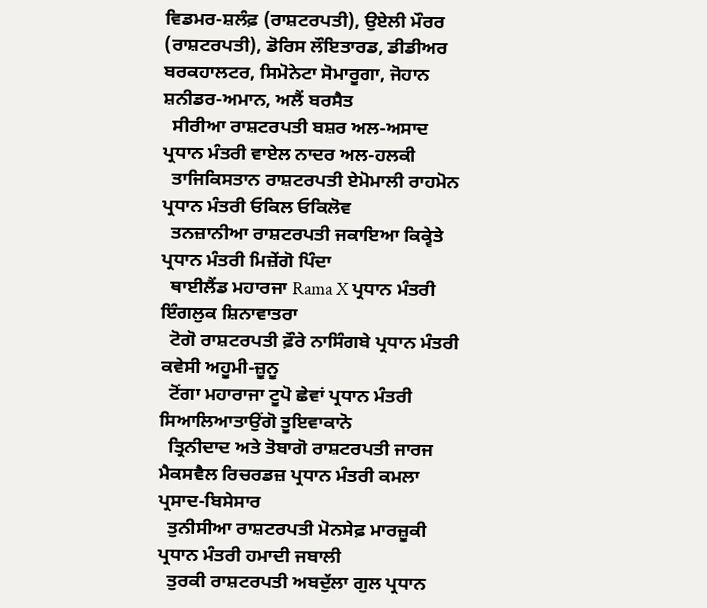ਵਿਡਮਰ-ਸ਼ਲੰਫ਼ (ਰਾਸ਼ਟਰਪਤੀ), ਉਏਲੀ ਮੌਰਰ (ਰਾਸ਼ਟਰਪਤੀ), ਡੋਰਿਸ ਲੌਇਤਾਰਡ, ਡੀਡੀਅਰ ਬਰਕਹਾਲਟਰ, ਸਿਮੋਨੇਟਾ ਸੋਮਾਰੂਗਾ, ਜੋਹਾਨ ਸ਼ਨੀਡਰ-ਅਮਾਨ, ਅਲੈਂ ਬਰਸੈਤ
  ਸੀਰੀਆ ਰਾਸ਼ਟਰਪਤੀ ਬਸ਼ਰ ਅਲ-ਅਸਾਦ ਪ੍ਰਧਾਨ ਮੰਤਰੀ ਵਾਏਲ ਨਾਦਰ ਅਲ-ਹਲਕੀ
  ਤਾਜਿਕਿਸਤਾਨ ਰਾਸ਼ਟਰਪਤੀ ਏਮੋਮਾਲੀ ਰਾਹਮੋਨ ਪ੍ਰਧਾਨ ਮੰਤਰੀ ਓਕਿਲ ਓਕਿਲੋਵ
  ਤਨਜ਼ਾਨੀਆ ਰਾਸ਼ਟਰਪਤੀ ਜਕਾਇਆ ਕਿਕ੍ਵੇਤੇ ਪ੍ਰਧਾਨ ਮੰਤਰੀ ਮਿਜ਼ੇਂਗੋ ਪਿੰਦਾ
  ਥਾਈਲੈਂਡ ਮਹਾਰਜਾ Rama X ਪ੍ਰਧਾਨ ਮੰਤਰੀ ਇੰਗਲੁਕ ਸ਼ਿਨਾਵਾਤਰਾ
  ਟੋਗੋ ਰਾਸ਼ਟਰਪਤੀ ਫ਼ੌਰੇ ਨਾਸਿੰਗਬੇ ਪ੍ਰਧਾਨ ਮੰਤਰੀ ਕਵੇਸੀ ਅਹੂਮੀ-ਜ਼ੂਨੂ
  ਟੋਂਗਾ ਮਹਾਰਾਜਾ ਟੂਪੋ ਛੇਵਾਂ ਪ੍ਰਧਾਨ ਮੰਤਰੀ ਸਿਆਲਿਆਤਾਉਂਗੋ ਤੂਇਵਾਕਾਨੋ
  ਤ੍ਰਿਨੀਦਾਦ ਅਤੇ ਤੋਬਾਗੋ ਰਾਸ਼ਟਰਪਤੀ ਜਾਰਜ ਮੈਕਸਵੈਲ ਰਿਚਰਡਜ਼ ਪ੍ਰਧਾਨ ਮੰਤਰੀ ਕਮਲਾ ਪ੍ਰਸਾਦ-ਬਿਸੇਸਾਰ
  ਤੁਨੀਸੀਆ ਰਾਸ਼ਟਰਪਤੀ ਮੋਨਸੇਫ਼ ਮਾਰਜ਼ੂਕੀ ਪ੍ਰਧਾਨ ਮੰਤਰੀ ਹਮਾਦੀ ਜਬਾਲੀ
  ਤੁਰਕੀ ਰਾਸ਼ਟਰਪਤੀ ਅਬਦੁੱਲਾ ਗੁਲ ਪ੍ਰਧਾਨ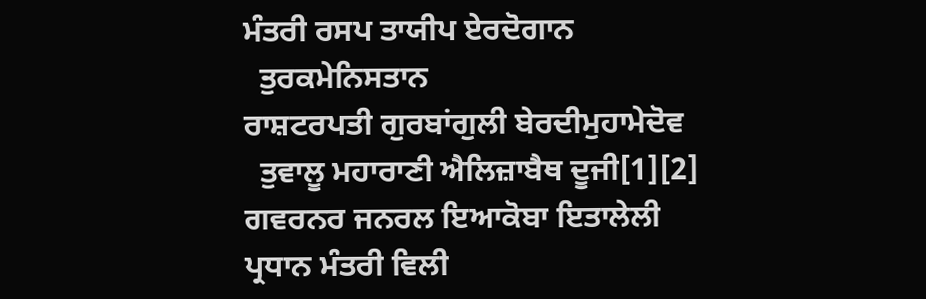ਮੰਤਰੀ ਰਸਪ ਤਾਯੀਪ ਏਰਦੋਗਾਨ
  ਤੁਰਕਮੇਨਿਸਤਾਨ
ਰਾਸ਼ਟਰਪਤੀ ਗੁਰਬਾਂਗੁਲੀ ਬੇਰਦੀਮੁਹਾਮੇਦੋਵ
  ਤੁਵਾਲੂ ਮਹਾਰਾਣੀ ਐਲਿਜ਼ਾਬੈਥ ਦੂਜੀ[1][2]
ਗਵਰਨਰ ਜਨਰਲ ਇਆਕੋਬਾ ਇਤਾਲੇਲੀ
ਪ੍ਰਧਾਨ ਮੰਤਰੀ ਵਿਲੀ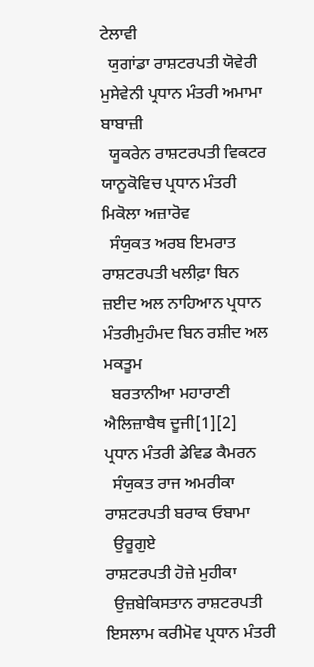ਟੇਲਾਵੀ
  ਯੁਗਾਂਡਾ ਰਾਸ਼ਟਰਪਤੀ ਯੋਵੇਰੀ ਮੁਸੇਵੇਨੀ ਪ੍ਰਧਾਨ ਮੰਤਰੀ ਅਮਾਮਾ ਬਾਬਾਜ਼ੀ
  ਯੂਕਰੇਨ ਰਾਸ਼ਟਰਪਤੀ ਵਿਕਟਰ ਯਾਨੂਕੋਵਿਚ ਪ੍ਰਧਾਨ ਮੰਤਰੀ ਮਿਕੋਲਾ ਅਜ਼ਾਰੋਵ
  ਸੰਯੁਕਤ ਅਰਬ ਇਮਰਾਤ ਰਾਸ਼ਟਰਪਤੀ ਖਲੀਫ਼ਾ ਬਿਨ ਜ਼ਈਦ ਅਲ ਨਾਹਿਆਨ ਪ੍ਰਧਾਨ ਮੰਤਰੀਮੁਹੰਮਦ ਬਿਨ ਰਸ਼ੀਦ ਅਲ ਮਕਤੂਮ
  ਬਰਤਾਨੀਆ ਮਹਾਰਾਣੀ ਐਲਿਜ਼ਾਬੈਥ ਦੂਜੀ[1][2] ਪ੍ਰਧਾਨ ਮੰਤਰੀ ਡੇਵਿਡ ਕੈਮਰਨ
  ਸੰਯੁਕਤ ਰਾਜ ਅਮਰੀਕਾ
ਰਾਸ਼ਟਰਪਤੀ ਬਰਾਕ ਓਬਾਮਾ
  ਉਰੂਗੁਏ
ਰਾਸ਼ਟਰਪਤੀ ਹੋਜ਼ੇ ਮੁਹੀਕਾ
  ਉਜ਼ਬੇਕਿਸਤਾਨ ਰਾਸ਼ਟਰਪਤੀ ਇਸਲਾਮ ਕਰੀਮੋਵ ਪ੍ਰਧਾਨ ਮੰਤਰੀ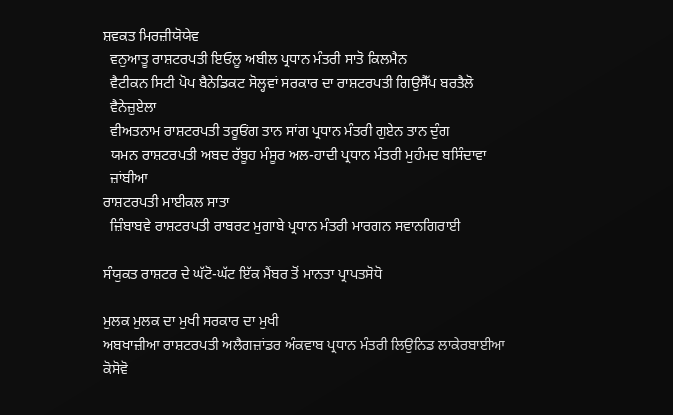ਸ਼ਵਕਤ ਮਿਰਜ਼ੀਯੋਯੇਵ
  ਵਨੁਆਤੂ ਰਾਸ਼ਟਰਪਤੀ ਇਓਲੂ ਅਬੀਲ ਪ੍ਰਧਾਨ ਮੰਤਰੀ ਸਾਤੋ ਕਿਲਮੈਨ
  ਵੈਟੀਕਨ ਸਿਟੀ ਪੋਪ ਬੈਨੇਡਿਕਟ ਸੋਲ੍ਹਵਾਂ ਸਰਕਾਰ ਦਾ ਰਾਸ਼ਟਰਪਤੀ ਗਿਉਸੈੱਪ ਬਰਤੈਲੋ
  ਵੈਨੇਜ਼ੁਏਲਾ
  ਵੀਅਤਨਾਮ ਰਾਸ਼ਟਰਪਤੀ ਤਰੂਓਂਗ ਤਾਨ ਸਾਂਗ ਪ੍ਰਧਾਨ ਮੰਤਰੀ ਗੁਏਨ ਤਾਨ ਦੁੰਗ
  ਯਮਨ ਰਾਸ਼ਟਰਪਤੀ ਅਬਦ ਰੱਬੂਹ ਮੰਸੂਰ ਅਲ-ਹਾਦੀ ਪ੍ਰਧਾਨ ਮੰਤਰੀ ਮੁਹੰਮਦ ਬਸਿੰਦਾਵਾ
  ਜ਼ਾਂਬੀਆ
ਰਾਸ਼ਟਰਪਤੀ ਮਾਈਕਲ ਸਾਤਾ
  ਜ਼ਿੰਬਾਬਵੇ ਰਾਸ਼ਟਰਪਤੀ ਰਾਬਰਟ ਮੁਗਾਬੇ ਪ੍ਰਧਾਨ ਮੰਤਰੀ ਮਾਰਗਨ ਸਵਾਨਗਿਰਾਈ

ਸੰਯੁਕਤ ਰਾਸ਼ਟਰ ਦੇ ਘੱਟੋ-ਘੱਟ ਇੱਕ ਮੈਂਬਰ ਤੋਂ ਮਾਨਤਾ ਪ੍ਰਾਪਤਸੋਧੋ

ਮੁਲਕ ਮੁਲਕ ਦਾ ਮੁਖੀ ਸਰਕਾਰ ਦਾ ਮੁਖੀ
ਅਬਖਾਜ਼ੀਆ ਰਾਸ਼ਟਰਪਤੀ ਅਲੈਗਜ਼ਾਂਡਰ ਅੰਕਵਾਬ ਪ੍ਰਧਾਨ ਮੰਤਰੀ ਲਿਉਨਿਡ ਲਾਕੇਰਬਾਈਆ
ਕੋਸੋਵੋ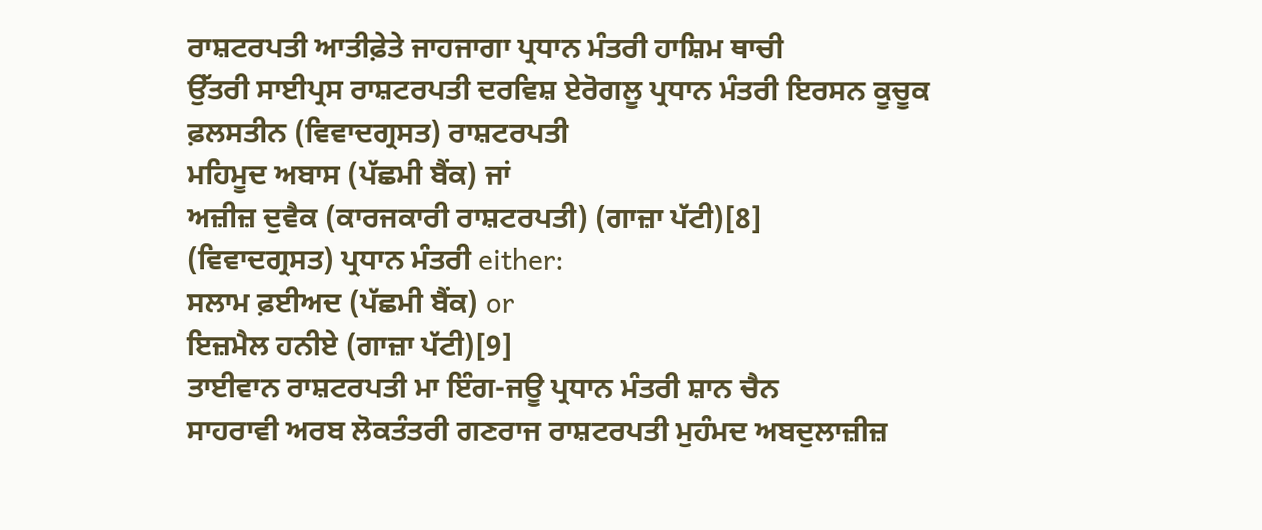ਰਾਸ਼ਟਰਪਤੀ ਆਤੀਫ਼ੇਤੇ ਜਾਹਜਾਗਾ ਪ੍ਰਧਾਨ ਮੰਤਰੀ ਹਾਸ਼ਿਮ ਥਾਚੀ
ਉੱਤਰੀ ਸਾਈਪ੍ਰਸ ਰਾਸ਼ਟਰਪਤੀ ਦਰਵਿਸ਼ ਏਰੋਗਲੂ ਪ੍ਰਧਾਨ ਮੰਤਰੀ ਇਰਸਨ ਕੂਚੂਕ
ਫ਼ਲਸਤੀਨ (ਵਿਵਾਦਗ੍ਰਸਤ) ਰਾਸ਼ਟਰਪਤੀ
ਮਹਿਮੂਦ ਅਬਾਸ (ਪੱਛਮੀ ਬੈਂਕ) ਜਾਂ
ਅਜ਼ੀਜ਼ ਦੁਵੈਕ (ਕਾਰਜਕਾਰੀ ਰਾਸ਼ਟਰਪਤੀ) (ਗਾਜ਼ਾ ਪੱਟੀ)[8]
(ਵਿਵਾਦਗ੍ਰਸਤ) ਪ੍ਰਧਾਨ ਮੰਤਰੀ either:
ਸਲਾਮ ਫ਼ਈਅਦ (ਪੱਛਮੀ ਬੈਂਕ) or
ਇਜ਼ਮੈਲ ਹਨੀਏ (ਗਾਜ਼ਾ ਪੱਟੀ)[9]
ਤਾਈਵਾਨ ਰਾਸ਼ਟਰਪਤੀ ਮਾ ਇੰਗ-ਜਊ ਪ੍ਰਧਾਨ ਮੰਤਰੀ ਸ਼ਾਨ ਚੈਨ
ਸਾਹਰਾਵੀ ਅਰਬ ਲੋਕਤੰਤਰੀ ਗਣਰਾਜ ਰਾਸ਼ਟਰਪਤੀ ਮੁਹੰਮਦ ਅਬਦੁਲਾਜ਼ੀਜ਼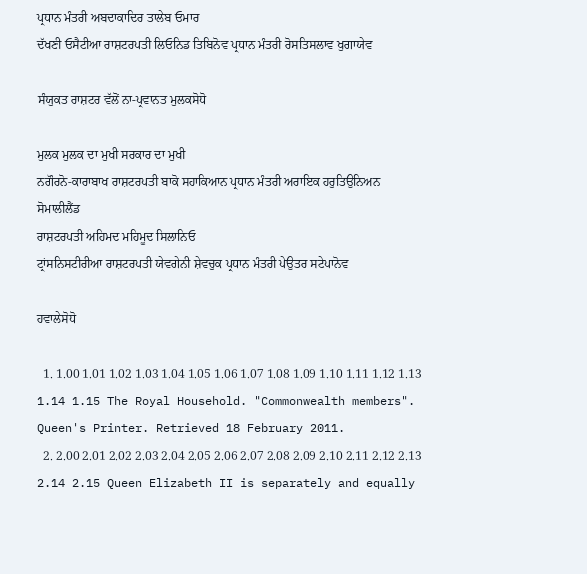ਪ੍ਰਧਾਨ ਮੰਤਰੀ ਅਬਦਾਕਾਦਿਰ ਤਾਲੇਬ ਓਮਾਰ
ਦੱਖਣੀ ਓਸੈਟੀਆ ਰਾਸ਼ਟਰਪਤੀ ਲਿਓਨਿਡ ਤਿਬਿਨੋਵ ਪ੍ਰਧਾਨ ਮੰਤਰੀ ਰੋਸਤਿਸਲਾਵ ਖੁਗਾਯੇਵ

ਸੰਯੁਕਤ ਰਾਸ਼ਟਰ ਵੱਲੋਂ ਨਾ-ਪ੍ਰਵਾਨਤ ਮੁਲਕਸੋਧੋ

ਮੁਲਕ ਮੁਲਕ ਦਾ ਮੁਖੀ ਸਰਕਾਰ ਦਾ ਮੁਖੀ
ਨਗੌਰਨੋ-ਕਾਰਾਬਾਖ ਰਾਸ਼ਟਰਪਤੀ ਬਾਕੋ ਸਹਾਕਿਆਨ ਪ੍ਰਧਾਨ ਮੰਤਰੀ ਅਰਾਇਕ ਹਰੁਤਿਉਨਿਅਨ
ਸੋਮਾਲੀਲੈਂਡ
ਰਾਸ਼ਟਰਪਤੀ ਅਹਿਮਦ ਮਹਿਮੂਦ ਸਿਲਾਨਿਓ
ਟ੍ਰਾਂਸਨਿਸਟੀਰੀਆ ਰਾਸ਼ਟਰਪਤੀ ਯੇਵਗੇਨੀ ਸ਼ੇਵਚੁਕ ਪ੍ਰਧਾਨ ਮੰਤਰੀ ਪੇਉਤਰ ਸਟੇਪਾਨੋਵ

ਹਵਾਲੇਸੋਧੋ

  1. 1.00 1.01 1.02 1.03 1.04 1.05 1.06 1.07 1.08 1.09 1.10 1.11 1.12 1.13 1.14 1.15 The Royal Household. "Commonwealth members". Queen's Printer. Retrieved 18 February 2011.
  2. 2.00 2.01 2.02 2.03 2.04 2.05 2.06 2.07 2.08 2.09 2.10 2.11 2.12 2.13 2.14 2.15 Queen Elizabeth II is separately and equally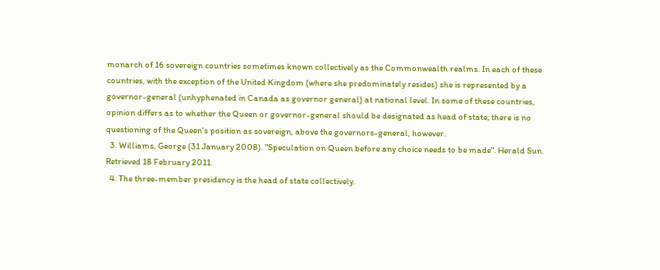monarch of 16 sovereign countries sometimes known collectively as the Commonwealth realms. In each of these countries, with the exception of the United Kingdom (where she predominately resides) she is represented by a governor-general (unhyphenated in Canada as governor general) at national level. In some of these countries, opinion differs as to whether the Queen or governor-general should be designated as head of state; there is no questioning of the Queen's position as sovereign, above the governors-general, however.
  3. Williams, George (31 January 2008). "Speculation on Queen before any choice needs to be made". Herald Sun. Retrieved 18 February 2011.
  4. The three-member presidency is the head of state collectively.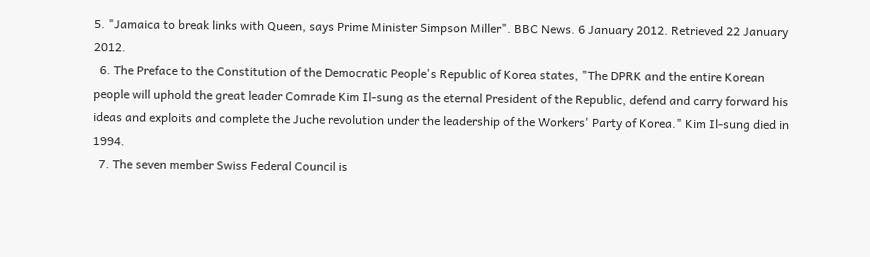5. "Jamaica to break links with Queen, says Prime Minister Simpson Miller". BBC News. 6 January 2012. Retrieved 22 January 2012.
  6. The Preface to the Constitution of the Democratic People's Republic of Korea states, "The DPRK and the entire Korean people will uphold the great leader Comrade Kim Il-sung as the eternal President of the Republic, defend and carry forward his ideas and exploits and complete the Juche revolution under the leadership of the Workers' Party of Korea." Kim Il-sung died in 1994.
  7. The seven member Swiss Federal Council is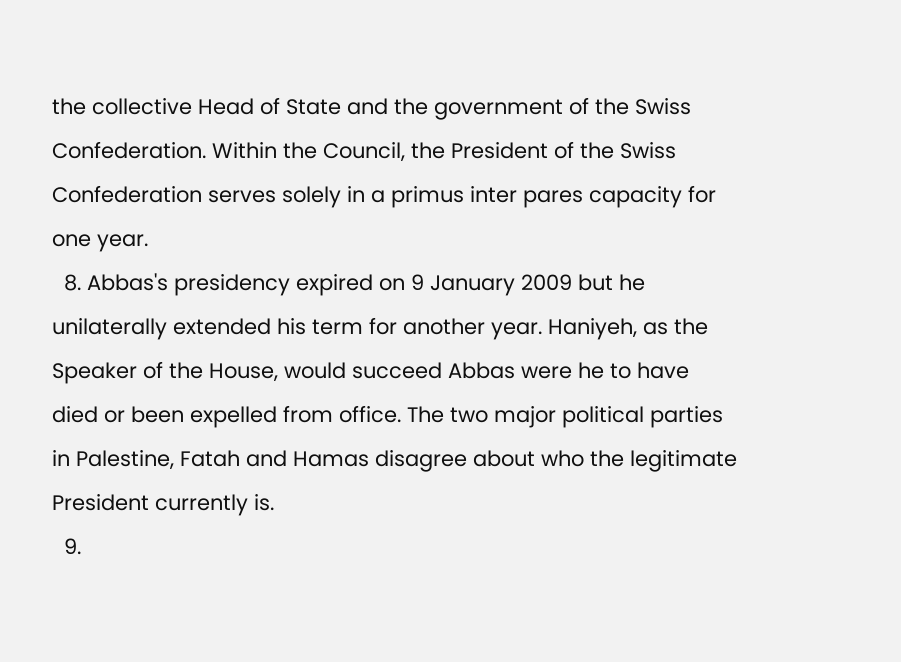the collective Head of State and the government of the Swiss Confederation. Within the Council, the President of the Swiss Confederation serves solely in a primus inter pares capacity for one year.
  8. Abbas's presidency expired on 9 January 2009 but he unilaterally extended his term for another year. Haniyeh, as the Speaker of the House, would succeed Abbas were he to have died or been expelled from office. The two major political parties in Palestine, Fatah and Hamas disagree about who the legitimate President currently is.
  9.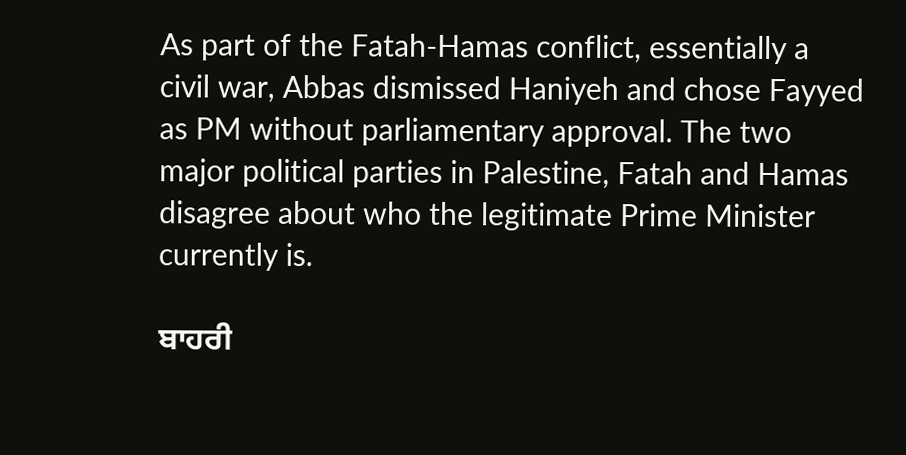As part of the Fatah-Hamas conflict, essentially a civil war, Abbas dismissed Haniyeh and chose Fayyed as PM without parliamentary approval. The two major political parties in Palestine, Fatah and Hamas disagree about who the legitimate Prime Minister currently is.

ਬਾਹਰੀ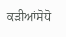ਕੜੀਆਂਸੋਧੋ